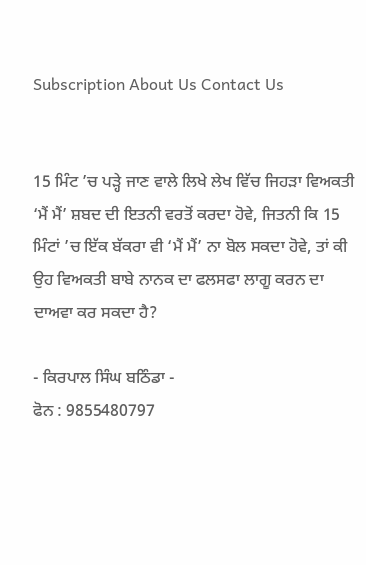Subscription About Us Contact Us


15 ਮਿੰਟ ’ਚ ਪੜ੍ਹੇ ਜਾਣ ਵਾਲੇ ਲਿਖੇ ਲੇਖ ਵਿੱਚ ਜਿਹੜਾ ਵਿਅਕਤੀ ‘ਮੈਂ ਮੈਂ’ ਸ਼ਬਦ ਦੀ ਇਤਨੀ ਵਰਤੋਂ ਕਰਦਾ ਹੋਵੇ, ਜਿਤਨੀ ਕਿ 15 ਮਿੰਟਾਂ ’ਚ ਇੱਕ ਬੱਕਰਾ ਵੀ ‘ਮੈਂ ਮੈਂ’ ਨਾ ਬੋਲ ਸਕਦਾ ਹੋਵੇ, ਤਾਂ ਕੀ ਉਹ ਵਿਅਕਤੀ ਬਾਬੇ ਨਾਨਕ ਦਾ ਫਲਸਫਾ ਲਾਗੂ ਕਰਨ ਦਾ ਦਾਅਵਾ ਕਰ ਸਕਦਾ ਹੈ?

- ਕਿਰਪਾਲ ਸਿੰਘ ਬਠਿੰਡਾ -
ਫੋਨ : 9855480797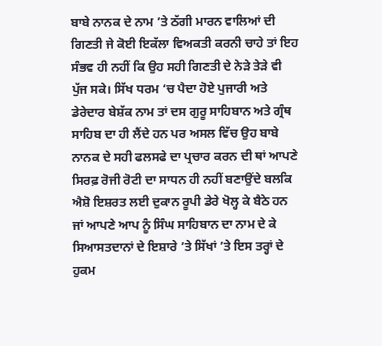ਬਾਬੇ ਨਾਨਕ ਦੇ ਨਾਮ ’ਤੇ ਠੱਗੀ ਮਾਰਨ ਵਾਲਿਆਂ ਦੀ ਗਿਣਤੀ ਜੇ ਕੋਈ ਇਕੱਲਾ ਵਿਅਕਤੀ ਕਰਨੀ ਚਾਹੇ ਤਾਂ ਇਹ ਸੰਭਵ ਹੀ ਨਹੀਂ ਕਿ ਉਹ ਸਹੀ ਗਿਣਤੀ ਦੇ ਨੇੜੇ ਤੇੜੇ ਵੀ ਪੁੱਜ ਸਕੇ। ਸਿੱਖ ਧਰਮ ‘ਚ ਪੈਦਾ ਹੋਏ ਪੁਜਾਰੀ ਅਤੇ ਡੇਰੇਦਾਰ ਬੇਸ਼ੱਕ ਨਾਮ ਤਾਂ ਦਸ ਗੁਰੂ ਸਾਹਿਬਾਨ ਅਤੇ ਗ੍ਰੰਥ ਸਾਹਿਬ ਦਾ ਹੀ ਲੈਂਦੇ ਹਨ ਪਰ ਅਸਲ ਵਿੱਚ ਉਹ ਬਾਬੇ ਨਾਨਕ ਦੇ ਸਹੀ ਫਲਸਫੇ ਦਾ ਪ੍ਰਚਾਰ ਕਰਨ ਦੀ ਥਾਂ ਆਪਣੇ ਸਿਰਫ਼ ਰੋਜੀ ਰੋਟੀ ਦਾ ਸਾਧਨ ਹੀ ਨਹੀਂ ਬਣਾਉਂਦੇ ਬਲਕਿ ਐਸ਼ੋ ਇਸ਼ਰਤ ਲਈ ਦੁਕਾਨ ਰੂਪੀ ਡੇਰੇ ਖੋਲ੍ਹ ਕੇ ਬੈਠੇ ਹਨ ਜਾਂ ਆਪਣੇ ਆਪ ਨੂੰ ਸਿੰਘ ਸਾਹਿਬਾਨ ਦਾ ਨਾਮ ਦੇ ਕੇ ਸਿਆਸਤਦਾਨਾਂ ਦੇ ਇਸ਼ਾਰੇ ’ਤੇ ਸਿੱਖਾਂ ’ਤੇ ਇਸ ਤਰ੍ਹਾਂ ਦੇ ਹੁਕਮ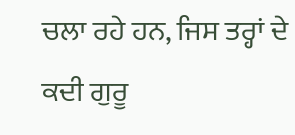ਚਲਾ ਰਹੇ ਹਨ, ਜਿਸ ਤਰ੍ਹਾਂ ਦੇ ਕਦੀ ਗੁਰੂ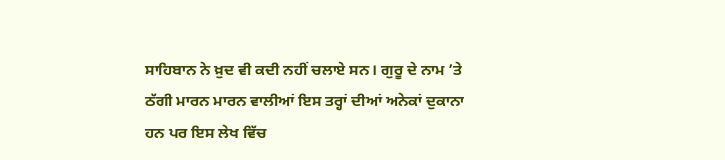ਸਾਹਿਬਾਨ ਨੇ ਖ਼ੁਦ ਵੀ ਕਦੀ ਨਹੀਂ ਚਲਾਏ ਸਨ। ਗੁਰੂ ਦੇ ਨਾਮ ’ਤੇ ਠੱਗੀ ਮਾਰਨ ਮਾਰਨ ਵਾਲੀਆਂ ਇਸ ਤਰ੍ਹਾਂ ਦੀਆਂ ਅਨੇਕਾਂ ਦੁਕਾਨਾ ਹਨ ਪਰ ਇਸ ਲੇਖ ਵਿੱਚ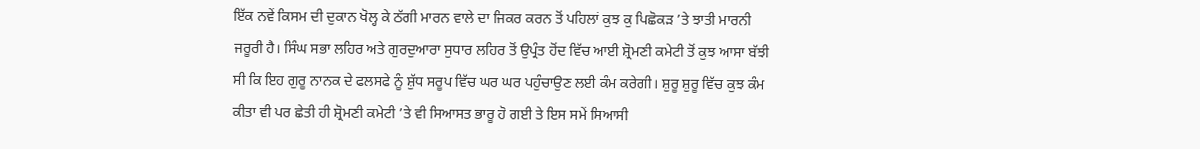ਇੱਕ ਨਵੇਂ ਕਿਸਮ ਦੀ ਦੁਕਾਨ ਖੋਲ੍ਹ ਕੇ ਠੱਗੀ ਮਾਰਨ ਵਾਲੇ ਦਾ ਜਿਕਰ ਕਰਨ ਤੋਂ ਪਹਿਲਾਂ ਕੁਝ ਕੁ ਪਿਛੋਕੜ ’ਤੇ ਝਾਤੀ ਮਾਰਨੀ ਜਰੂਰੀ ਹੈ। ਸਿੰਘ ਸਭਾ ਲਹਿਰ ਅਤੇ ਗੁਰਦੁਆਰਾ ਸੁਧਾਰ ਲਹਿਰ ਤੋਂ ਉਪ੍ਰੰਤ ਹੋਂਦ ਵਿੱਚ ਆਈ ਸ਼੍ਰੋਮਣੀ ਕਮੇਟੀ ਤੋਂ ਕੁਝ ਆਸਾ ਬੱਝੀ ਸੀ ਕਿ ਇਹ ਗੁਰੂ ਨਾਨਕ ਦੇ ਫਲਸਫੇ ਨੂੰ ਸ਼ੁੱਧ ਸਰੂਪ ਵਿੱਚ ਘਰ ਘਰ ਪਹੁੰਚਾਉਣ ਲਈ ਕੰਮ ਕਰੇਗੀ। ਸ਼ੁਰੂ ਸ਼ੁਰੂ ਵਿੱਚ ਕੁਝ ਕੰਮ ਕੀਤਾ ਵੀ ਪਰ ਛੇਤੀ ਹੀ ਸ਼੍ਰੋਮਣੀ ਕਮੇਟੀ ’ਤੇ ਵੀ ਸਿਆਸਤ ਭਾਰੂ ਹੋ ਗਈ ਤੇ ਇਸ ਸਮੇਂ ਸਿਆਸੀ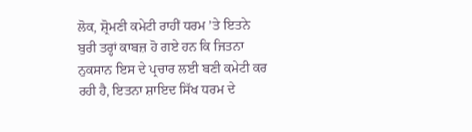ਲੋਕ, ਸ਼੍ਰੋਮਣੀ ਕਮੇਟੀ ਰਾਹੀਂ ਧਰਮ ’ਤੇ ਇਤਨੇ ਬੁਰੀ ਤਰ੍ਹਾਂ ਕਾਬਜ਼ ਹੋ ਗਏ ਹਨ ਕਿ ਜਿਤਨਾ ਨੁਕਸਾਨ ਇਸ ਦੇ ਪ੍ਰਚਾਰ ਲਈ ਬਣੀ ਕਮੇਟੀ ਕਰ ਰਹੀ ਹੈ, ਇਤਨਾ ਸ਼ਾਇਦ ਸਿੱਖ ਧਰਮ ਦੇ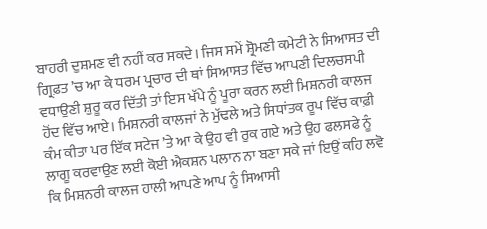ਬਾਹਰੀ ਦੁਸ਼ਮਣ ਵੀ ਨਹੀਂ ਕਰ ਸਕਦੇ। ਜਿਸ ਸਮੇਂ ਸ਼੍ਰੋਮਣੀ ਕਮੇਟੀ ਨੇ ਸਿਆਸਤ ਦੀ ਗ੍ਰਿਫ਼ਤ ’ਚ ਆ ਕੇ ਧਰਮ ਪ੍ਰਚਾਰ ਦੀ ਥਾਂ ਸਿਆਸਤ ਵਿੱਚ ਆਪਣੀ ਦਿਲਚਸਪੀ ਵਧਾਉਣੀ ਸ਼ੁਰੂ ਕਰ ਦਿੱਤੀ ਤਾਂ ਇਸ ਖੱਪੇ ਨੂੰ ਪੂਰਾ ਕਰਨ ਲਈ ਮਿਸ਼ਨਰੀ ਕਾਲਜ ਹੋਂਦ ਵਿੱਚ ਆਏ। ਮਿਸ਼ਨਰੀ ਕਾਲਜਾਂ ਨੇ ਮੁੱਢਲੇ ਅਤੇ ਸਿਧਾਂਤਕ ਰੂਪ ਵਿੱਚ ਕਾਫ਼ੀ ਕੰਮ ਕੀਤਾ ਪਰ ਇੱਕ ਸਟੇਜ ’ਤੇ ਆ ਕੇ ਉਹ ਵੀ ਰੁਕ ਗਏ ਅਤੇ ਉਹ ਫਲਸਫੇ ਨੂੰ ਲਾਗੂ ਕਰਵਾਉਣ ਲਈ ਕੋਈ ਐਕਸ਼ਨ ਪਲਾਨ ਨਾ ਬਣਾ ਸਕੇ ਜਾਂ ਇਉਂ ਕਹਿ ਲਵੋ ਕਿ ਮਿਸ਼ਨਰੀ ਕਾਲਜ ਹਾਲੀ ਆਪਣੇ ਆਪ ਨੂੰ ਸਿਆਸੀ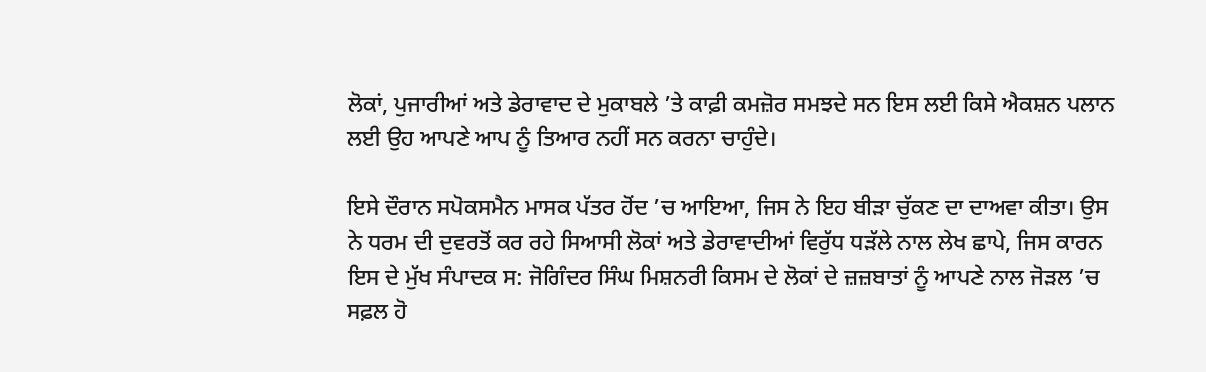ਲੋਕਾਂ, ਪੁਜਾਰੀਆਂ ਅਤੇ ਡੇਰਾਵਾਦ ਦੇ ਮੁਕਾਬਲੇ ’ਤੇ ਕਾਫ਼ੀ ਕਮਜ਼ੋਰ ਸਮਝਦੇ ਸਨ ਇਸ ਲਈ ਕਿਸੇ ਐਕਸ਼ਨ ਪਲਾਨ ਲਈ ਉਹ ਆਪਣੇ ਆਪ ਨੂੰ ਤਿਆਰ ਨਹੀਂ ਸਨ ਕਰਨਾ ਚਾਹੁੰਦੇ।

ਇਸੇ ਦੌਰਾਨ ਸਪੋਕਸਮੈਨ ਮਾਸਕ ਪੱਤਰ ਹੋਂਦ ’ਚ ਆਇਆ, ਜਿਸ ਨੇ ਇਹ ਬੀੜਾ ਚੁੱਕਣ ਦਾ ਦਾਅਵਾ ਕੀਤਾ। ਉਸ ਨੇ ਧਰਮ ਦੀ ਦੁਵਰਤੋਂ ਕਰ ਰਹੇ ਸਿਆਸੀ ਲੋਕਾਂ ਅਤੇ ਡੇਰਾਵਾਦੀਆਂ ਵਿਰੁੱਧ ਧੜੱਲੇ ਨਾਲ ਲੇਖ ਛਾਪੇ, ਜਿਸ ਕਾਰਨ ਇਸ ਦੇ ਮੁੱਖ ਸੰਪਾਦਕ ਸ: ਜੋਗਿੰਦਰ ਸਿੰਘ ਮਿਸ਼ਨਰੀ ਕਿਸਮ ਦੇ ਲੋਕਾਂ ਦੇ ਜ਼ਜ਼ਬਾਤਾਂ ਨੂੰ ਆਪਣੇ ਨਾਲ ਜੋੜਲ ’ਚ ਸਫ਼ਲ ਹੋ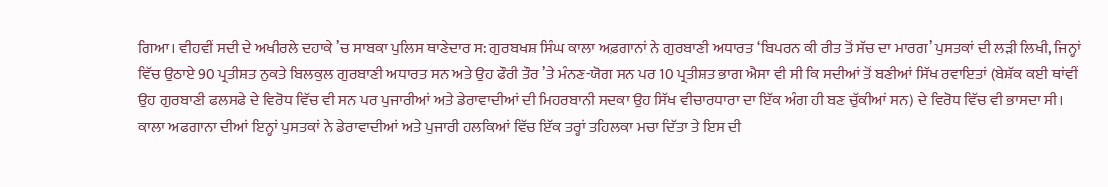ਗਿਆ। ਵੀਹਵੀਂ ਸਦੀ ਦੇ ਅਖੀਰਲੇ ਦਹਾਕੇ ’ਚ ਸਾਬਕਾ ਪੁਲਿਸ ਥਾਣੇਦਾਰ ਸ: ਗੁਰਬਖਸ਼ ਸਿੰਘ ਕਾਲਾ ਅਫ਼ਗਾਨਾਂ ਨੇ ਗੁਰਬਾਣੀ ਅਧਾਰਤ ‘ਬਿਪਰਨ ਕੀ ਰੀਤ ਤੋਂ ਸੱਚ ਦਾ ਮਾਰਗ’ ਪੁਸਤਕਾਂ ਦੀ ਲੜੀ ਲਿਖੀ, ਜਿਨ੍ਹਾਂ ਵਿੱਚ ਉਠਾਏ 90 ਪ੍ਰਤੀਸ਼ਤ ਨੁਕਤੇ ਬਿਲਕੁਲ ਗੁਰਬਾਣੀ ਅਧਾਰਤ ਸਨ ਅਤੇ ਉਹ ਫੌਰੀ ਤੌਰ ’ਤੇ ਮੰਨਣ-ਯੋਗ ਸਨ ਪਰ 10 ਪ੍ਰਤੀਸ਼ਤ ਭਾਗ ਐਸਾ ਵੀ ਸੀ ਕਿ ਸਦੀਆਂ ਤੋਂ ਬਣੀਆਂ ਸਿੱਖ ਰਵਾਇਤਾਂ (ਬੇਸ਼ੱਕ ਕਈ ਥਾਂਵੀਂ ਉਹ ਗੁਰਬਾਣੀ ਫਲਸਫੇ ਦੇ ਵਿਰੋਧ ਵਿੱਚ ਵੀ ਸਨ ਪਰ ਪੁਜਾਰੀਆਂ ਅਤੇ ਡੇਰਾਵਾਦੀਆਂ ਦੀ ਮਿਹਰਬਾਨੀ ਸਦਕਾ ਉਹ ਸਿੱਖ ਵੀਚਾਰਧਾਰਾ ਦਾ ਇੱਕ ਅੰਗ ਹੀ ਬਣ ਚੁੱਕੀਆਂ ਸਨ) ਦੇ ਵਿਰੋਧ ਵਿੱਚ ਵੀ ਭਾਸਦਾ ਸੀ। ਕਾਲਾ ਅਫਗਾਨਾ ਦੀਆਂ ਇਨ੍ਹਾਂ ਪੁਸਤਕਾਂ ਨੇ ਡੇਰਾਵਾਦੀਆਂ ਅਤੇ ਪੁਜਾਰੀ ਹਲਕਿਆਂ ਵਿੱਚ ਇੱਕ ਤਰ੍ਹਾਂ ਤਹਿਲਕਾ ਮਚਾ ਦਿੱਤਾ ਤੇ ਇਸ ਦੀ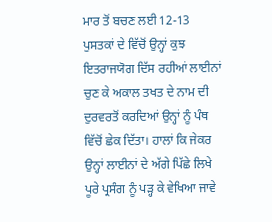ਮਾਰ ਤੋਂ ਬਚਣ ਲਈ 12-13 ਪੁਸਤਕਾਂ ਦੇ ਵਿੱਚੋਂ ਉਨ੍ਹਾਂ ਕੁਝ ਇਤਰਾਜਯੋਗ ਦਿੱਸ ਰਹੀਆਂ ਲਾਈਨਾਂ ਚੁਣ ਕੇ ਅਕਾਲ ਤਖਤ ਦੇ ਨਾਮ ਦੀ ਦੁਰਵਰਤੋਂ ਕਰਦਿਆਂ ਉਨ੍ਹਾਂ ਨੂੰ ਪੰਥ ਵਿੱਚੋਂ ਛੇਕ ਦਿੱਤਾ। ਹਾਲਾਂ ਕਿ ਜੇਕਰ ਉਨ੍ਹਾਂ ਲਾਈਨਾਂ ਦੇ ਅੱਗੇ ਪਿੱਛੇ ਲਿਖੇ ਪੂਰੇ ਪ੍ਰਸੰਗ ਨੂੰ ਪੜ੍ਹ ਕੇ ਵੇਖਿਆ ਜਾਵੇ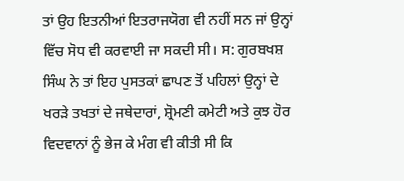ਤਾਂ ਉਹ ਇਤਨੀਆਂ ਇਤਰਾਜਯੋਗ ਵੀ ਨਹੀਂ ਸਨ ਜਾਂ ਉਨ੍ਹਾਂ ਵਿੱਚ ਸੋਧ ਵੀ ਕਰਵਾਈ ਜਾ ਸਕਦੀ ਸੀ। ਸ: ਗੁਰਬਖਸ਼ ਸਿੰਘ ਨੇ ਤਾਂ ਇਹ ਪੁਸਤਕਾਂ ਛਾਪਣ ਤੋਂ ਪਹਿਲਾਂ ਉਨ੍ਹਾਂ ਦੇ ਖਰੜੇ ਤਖਤਾਂ ਦੇ ਜਥੇਦਾਰਾਂ, ਸ਼੍ਰੋਮਣੀ ਕਮੇਟੀ ਅਤੇ ਕੁਝ ਹੋਰ ਵਿਦਵਾਨਾਂ ਨੂੰ ਭੇਜ ਕੇ ਮੰਗ ਵੀ ਕੀਤੀ ਸੀ ਕਿ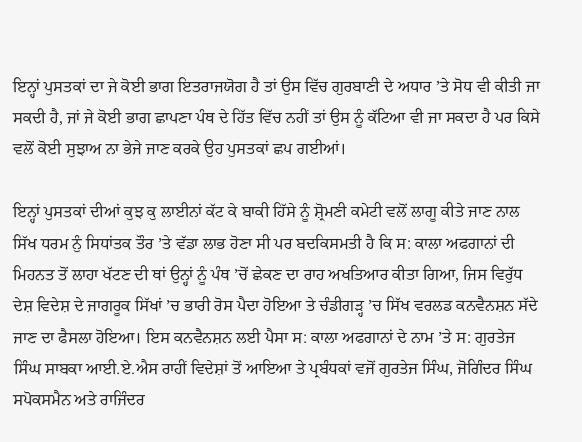ਇਨ੍ਹਾਂ ਪੁਸਤਕਾਂ ਦਾ ਜੇ ਕੋਈ ਭਾਗ ਇਤਰਾਜਯੋਗ ਹੈ ਤਾਂ ਉਸ ਵਿੱਚ ਗੁਰਬਾਣੀ ਦੇ ਅਧਾਰ ’ਤੇ ਸੋਧ ਵੀ ਕੀਤੀ ਜਾ ਸਕਦੀ ਹੈ, ਜਾਂ ਜੇ ਕੋਈ ਭਾਗ ਛਾਪਣਾ ਪੰਥ ਦੇ ਹਿੱਤ ਵਿੱਚ ਨਹੀਂ ਤਾਂ ਉਸ ਨੂੰ ਕੱਟਿਆ ਵੀ ਜਾ ਸਕਦਾ ਹੈ ਪਰ ਕਿਸੇ ਵਲੋਂ ਕੋਈ ਸੁਝਾਅ ਨਾ ਭੇਜੇ ਜਾਣ ਕਰਕੇ ਉਹ ਪੁਸਤਕਾਂ ਛਪ ਗਈਆਂ।

ਇਨ੍ਹਾਂ ਪੁਸਤਕਾਂ ਦੀਆਂ ਕੁਝ ਕੁ ਲਾਈਨਾਂ ਕੱਟ ਕੇ ਬਾਕੀ ਹਿੱਸੇ ਨੂੰ ਸ਼੍ਰੋਮਣੀ ਕਮੇਟੀ ਵਲੋਂ ਲਾਗੂ ਕੀਤੇ ਜਾਣ ਨਾਲ ਸਿੱਖ ਧਰਮ ਨੁੰ ਸਿਧਾਂਤਕ ਤੌਰ ’ਤੇ ਵੱਡਾ ਲਾਭ ਹੋਣਾ ਸੀ ਪਰ ਬਦਕਿਸਮਤੀ ਹੈ ਕਿ ਸ: ਕਾਲਾ ਅਫਗਾਨਾਂ ਦੀ ਮਿਹਨਤ ਤੋਂ ਲਾਹਾ ਖੱਟਣ ਦੀ ਥਾਂ ਉਨ੍ਹਾਂ ਨੂੰ ਪੰਥ ’ਚੋਂ ਛੇਕਣ ਦਾ ਰਾਹ ਅਖਤਿਆਰ ਕੀਤਾ ਗਿਆ, ਜਿਸ ਵਿਰੁੱਧ ਦੇਸ਼ ਵਿਦੇਸ਼ ਦੇ ਜਾਗਰੂਕ ਸਿੱਖਾਂ ’ਚ ਭਾਰੀ ਰੋਸ ਪੈਦਾ ਹੋਇਆ ਤੇ ਚੰਡੀਗੜ੍ਹ ’ਚ ਸਿੱਖ ਵਰਲਡ ਕਨਵੈਨਸ਼ਨ ਸੱਦੇ ਜਾਣ ਦਾ ਫੈਸਲਾ ਹੋਇਆ। ਇਸ ਕਨਵੈਨਸ਼ਨ ਲਈ ਪੈਸਾ ਸ: ਕਾਲਾ ਅਫਗਾਨਾਂ ਦੇ ਨਾਮ ’ਤੇ ਸ: ਗੁਰਤੇਜ ਸਿੰਘ ਸਾਬਕਾ ਆਈ.ਏ.ਐਸ ਰਾਹੀਂ ਵਿਦੇਸ਼ਾਂ ਤੋਂ ਆਇਆ ਤੇ ਪ੍ਰਬੰਧਕਾਂ ਵਜੋਂ ਗੁਰਤੇਜ ਸਿੰਘ, ਜੋਗਿੰਦਰ ਸਿੰਘ ਸਪੋਕਸਮੈਨ ਅਤੇ ਰਾਜਿੰਦਰ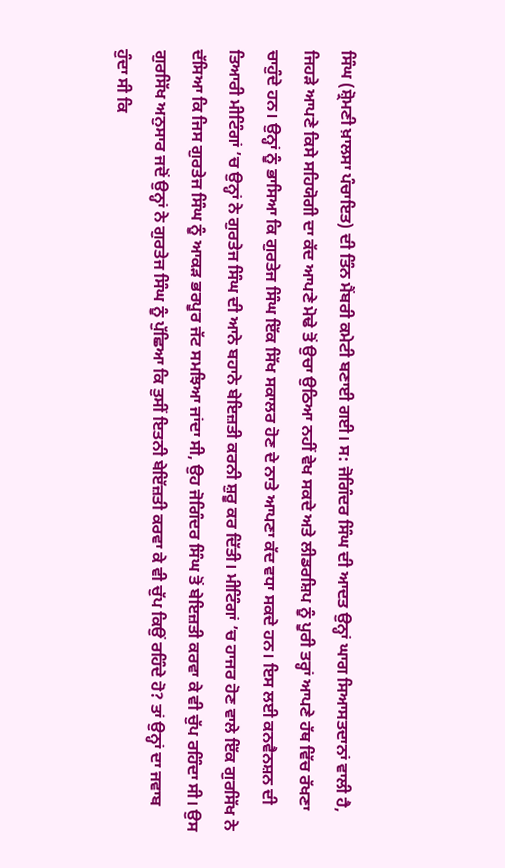ਸਿੰਘ (ਸ਼੍ਰੋਮਣੀ ਖ਼ਾਲਸਾ ਪੰਚਾਇਤ) ਦੀ ਤਿੰਨ ਮੈਂਬਰੀ ਕਮੇਟੀ ਬਣਾਈ ਗਈ। ਸ: ਜੋਗਿੰਦਰ ਸਿੰਘ ਦੀ ਆਦਤ ਉਨ੍ਹਾਂ ਘਾਗ ਸਿਆਸਤਦਾਨਾਂ ਵਾਲੀ ਹੈ, ਜਿਹੜੇ ਆਪਣੇ ਕਿਸੇ ਸਹਿਯੋਗੀ ਦਾ ਕੱਦ ਆਪਣੇ ਮੋਢੇ ਤੋਂ ਉਚਾ ਉਠਿਆ ਨਹੀਂ ਵੇਖ ਸਕਦੇ ਅਤੇ ਲੀਡਰਸ਼ਿਪ ਨੂੰ ਪੂਰੀ ਤਰ੍ਹਾਂ ਆਪਣੇ ਹੱਥ ਵਿੱਚ ਰੱਖਣਾ ਚਾਹੁੰਦੇ ਹਨ। ਉਨ੍ਹਾਂ ਨੂੰ ਭਾਸਿਆ ਕਿ ਗੁਰਤੇਜ ਸਿੰਘ ਇੱਕ ਸਿੱਖ ਸਕਾਲਰ ਹੋਣ ਦੇ ਨਾਤੇ ਆਪਣਾ ਕੱਦ ਵਧਾ ਸਕਦੇ ਹਨ। ਇਸ ਲਈ ਕਨਵੈਨਸ਼ਨ ਦੀ ਤਿਆਰੀ ਮੀਟਿੰਗਾਂ ’ਚ ਉਨ੍ਹਾਂ ਨੇ ਗੁਰਤੇਜ ਸਿੰਘ ਦੀ ਆਨੇ ਬਹਾਨੇ ਬੇਇਜ਼ਤੀ ਕਰਨੀ ਸ਼ੁਰੂ ਕਰ ਦਿੱਤੀ। ਮੀਟਿੰਗਾਂ ’ਚ ਹਾਜਰ ਹੋਣ ਵਾਲੇ ਇੱਕ ਗੁਰਸਿੱਖ ਨੇ ਦੱਸਿਆ ਕਿ ਜਿਸ ਗੁਰਤੇਜ ਸਿੰਘ ਨੂੰ ਆਕੜ ਭਰਪੂਰ ਜੱਟ ਸਮਝਿਆ ਜਾਂਦਾ ਸੀ, ਉਹ ਜੋਗਿੰਦਰ ਸਿੰਘ ਤੋਂ ਬੇਇਜ਼ਤੀ ਕਰਵਾ ਕੇ ਵੀ ਚੁੱਪ ਰਹਿੰਦਾ ਸੀ। ਉਸ ਗੁਰਸਿੱਖ ਅਨੁਸਾਰ ਜਦੋਂ ਉਨ੍ਹਾਂ ਨੇ ਗੁਰਤੇਜ ਸਿੰਘ ਨੂੰ ਪੁੱਛਿਆ ਕਿ ਤੁਸੀਂ ਇਤਨੀ ਬੇਇੱਜ਼ਤੀ ਕਰਵਾ ਕੇ ਵੀ ਚੁੱਪ ਕਿਉਂ ਰਹਿੰਦੇ ਹੋ? ਤਾਂ ਉਨ੍ਹਾਂ ਦਾ ਜਵਾਬ ਹੁੰਦਾ ਸੀ ਕਿ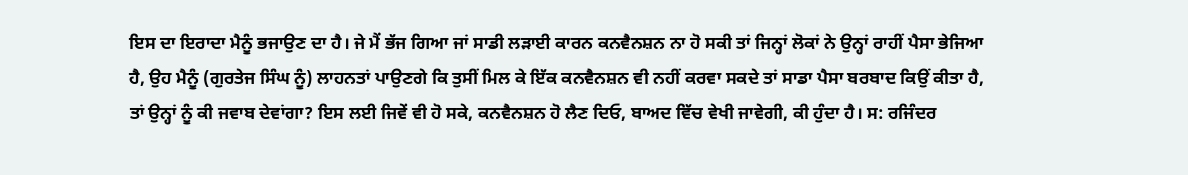ਇਸ ਦਾ ਇਰਾਦਾ ਮੈਨੂੰ ਭਜਾਉਣ ਦਾ ਹੈ। ਜੇ ਮੈਂ ਭੱਜ ਗਿਆ ਜਾਂ ਸਾਡੀ ਲੜਾਈ ਕਾਰਨ ਕਨਵੈਨਸ਼ਨ ਨਾ ਹੋ ਸਕੀ ਤਾਂ ਜਿਨ੍ਹਾਂ ਲੋਕਾਂ ਨੇ ਉਨ੍ਹਾਂ ਰਾਹੀਂ ਪੈਸਾ ਭੇਜਿਆ ਹੈ, ਉਹ ਮੈਨੂੰ (ਗੁਰਤੇਜ ਸਿੰਘ ਨੂੰ) ਲਾਹਨਤਾਂ ਪਾਉਣਗੇ ਕਿ ਤੁਸੀਂ ਮਿਲ ਕੇ ਇੱਕ ਕਨਵੈਨਸ਼ਨ ਵੀ ਨਹੀਂ ਕਰਵਾ ਸਕਦੇ ਤਾਂ ਸਾਡਾ ਪੈਸਾ ਬਰਬਾਦ ਕਿਉਂ ਕੀਤਾ ਹੈ, ਤਾਂ ਉਨ੍ਹਾਂ ਨੂੰ ਕੀ ਜਵਾਬ ਦੇਵਾਂਗਾ? ਇਸ ਲਈ ਜਿਵੇਂ ਵੀ ਹੋ ਸਕੇ, ਕਨਵੈਨਸ਼ਨ ਹੋ ਲੈਣ ਦਿਓ, ਬਾਅਦ ਵਿੱਚ ਵੇਖੀ ਜਾਵੇਗੀ, ਕੀ ਹੁੰਦਾ ਹੈ। ਸ: ਰਜਿੰਦਰ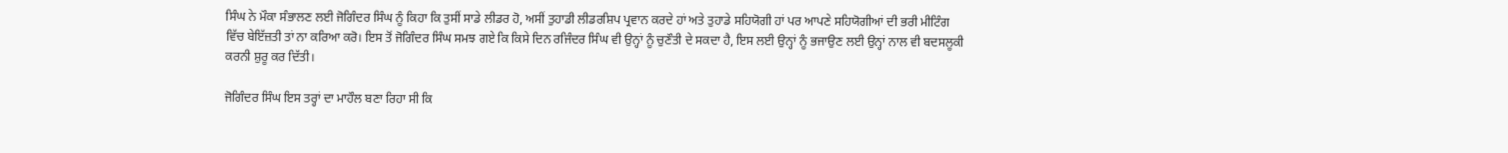ਸਿੰਘ ਨੇ ਮੌਕਾ ਸੰਭਾਲਣ ਲਈ ਜੋਗਿੰਦਰ ਸਿੰਘ ਨੂੰ ਕਿਹਾ ਕਿ ਤੁਸੀਂ ਸਾਡੇ ਲੀਡਰ ਹੋ, ਅਸੀਂ ਤੁਹਾਡੀ ਲੀਡਰਸ਼ਿਪ ਪ੍ਰਵਾਨ ਕਰਦੇ ਹਾਂ ਅਤੇ ਤੁਹਾਡੇ ਸਹਿਯੋਗੀ ਹਾਂ ਪਰ ਆਪਣੇ ਸਹਿਯੋਗੀਆਂ ਦੀ ਭਰੀ ਮੀਟਿੰਗ ਵਿੱਚ ਬੇਇੱਜ਼ਤੀ ਤਾਂ ਨਾ ਕਰਿਆ ਕਰੋ। ਇਸ ਤੋਂ ਜੋਗਿੰਦਰ ਸਿੰਘ ਸਮਝ ਗਏ ਕਿ ਕਿਸੇ ਦਿਨ ਰਜਿੰਦਰ ਸਿੰਘ ਵੀ ਉਨ੍ਹਾਂ ਨੂੰ ਚੁਣੌਤੀ ਦੇ ਸਕਦਾ ਹੈ, ਇਸ ਲਈ ਉਨ੍ਹਾਂ ਨੂੰ ਭਜਾਉਣ ਲਈ ਉਨ੍ਹਾਂ ਨਾਲ ਵੀ ਬਦਸਲੂਕੀ ਕਰਨੀ ਸ਼ੁਰੂ ਕਰ ਦਿੱਤੀ।

ਜੋਗਿੰਦਰ ਸਿੰਘ ਇਸ ਤਰ੍ਹਾਂ ਦਾ ਮਾਹੌਲ ਬਣਾ ਰਿਹਾ ਸੀ ਕਿ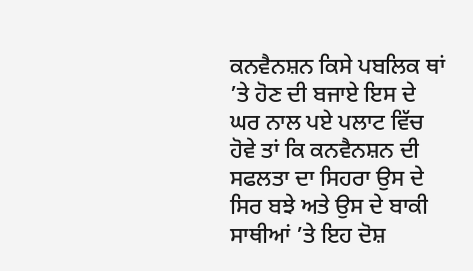ਕਨਵੈਨਸ਼ਨ ਕਿਸੇ ਪਬਲਿਕ ਥਾਂ ’ਤੇ ਹੋਣ ਦੀ ਬਜਾਏ ਇਸ ਦੇ ਘਰ ਨਾਲ ਪਏ ਪਲਾਟ ਵਿੱਚ ਹੋਵੇ ਤਾਂ ਕਿ ਕਨਵੈਨਸ਼ਨ ਦੀ ਸਫਲਤਾ ਦਾ ਸਿਹਰਾ ਉਸ ਦੇ ਸਿਰ ਬਝੇ ਅਤੇ ਉਸ ਦੇ ਬਾਕੀ ਸਾਥੀਆਂ ’ਤੇ ਇਹ ਦੋਸ਼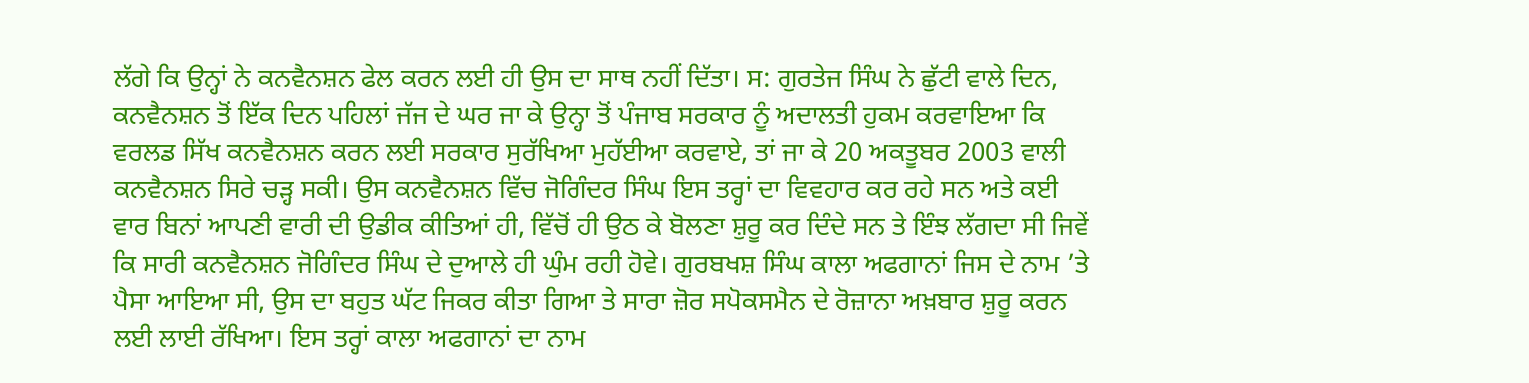ਲੱਗੇ ਕਿ ਉਨ੍ਹਾਂ ਨੇ ਕਨਵੈਨਸ਼ਨ ਫੇਲ ਕਰਨ ਲਈ ਹੀ ਉਸ ਦਾ ਸਾਥ ਨਹੀਂ ਦਿੱਤਾ। ਸ: ਗੁਰਤੇਜ ਸਿੰਘ ਨੇ ਛੁੱਟੀ ਵਾਲੇ ਦਿਨ, ਕਨਵੈਨਸ਼ਨ ਤੋਂ ਇੱਕ ਦਿਨ ਪਹਿਲਾਂ ਜੱਜ ਦੇ ਘਰ ਜਾ ਕੇ ਉਨ੍ਹਾ ਤੋਂ ਪੰਜਾਬ ਸਰਕਾਰ ਨੂੰ ਅਦਾਲਤੀ ਹੁਕਮ ਕਰਵਾਇਆ ਕਿ ਵਰਲਡ ਸਿੱਖ ਕਨਵੈਨਸ਼ਨ ਕਰਨ ਲਈ ਸਰਕਾਰ ਸੁਰੱਖਿਆ ਮੁਹੱਈਆ ਕਰਵਾਏ, ਤਾਂ ਜਾ ਕੇ 20 ਅਕਤੂਬਰ 2003 ਵਾਲੀ ਕਨਵੈਨਸ਼ਨ ਸਿਰੇ ਚੜ੍ਹ ਸਕੀ। ਉਸ ਕਨਵੈਨਸ਼ਨ ਵਿੱਚ ਜੋਗਿੰਦਰ ਸਿੰਘ ਇਸ ਤਰ੍ਹਾਂ ਦਾ ਵਿਵਹਾਰ ਕਰ ਰਹੇ ਸਨ ਅਤੇ ਕਈ ਵਾਰ ਬਿਨਾਂ ਆਪਣੀ ਵਾਰੀ ਦੀ ਉਡੀਕ ਕੀਤਿਆਂ ਹੀ, ਵਿੱਚੋਂ ਹੀ ਉਠ ਕੇ ਬੋਲਣਾ ਸ਼ੁਰੂ ਕਰ ਦਿੰਦੇ ਸਨ ਤੇ ਇੰਝ ਲੱਗਦਾ ਸੀ ਜਿਵੇਂ ਕਿ ਸਾਰੀ ਕਨਵੈਨਸ਼ਨ ਜੋਗਿੰਦਰ ਸਿੰਘ ਦੇ ਦੁਆਲੇ ਹੀ ਘੁੰਮ ਰਹੀ ਹੋਵੇ। ਗੁਰਬਖਸ਼ ਸਿੰਘ ਕਾਲਾ ਅਫਗਾਨਾਂ ਜਿਸ ਦੇ ਨਾਮ ’ਤੇ ਪੈਸਾ ਆਇਆ ਸੀ, ਉਸ ਦਾ ਬਹੁਤ ਘੱਟ ਜਿਕਰ ਕੀਤਾ ਗਿਆ ਤੇ ਸਾਰਾ ਜ਼ੋਰ ਸਪੋਕਸਮੈਨ ਦੇ ਰੋਜ਼ਾਨਾ ਅਖ਼ਬਾਰ ਸ਼ੁਰੂ ਕਰਨ ਲਈ ਲਾਈ ਰੱਖਿਆ। ਇਸ ਤਰ੍ਹਾਂ ਕਾਲਾ ਅਫਗਾਨਾਂ ਦਾ ਨਾਮ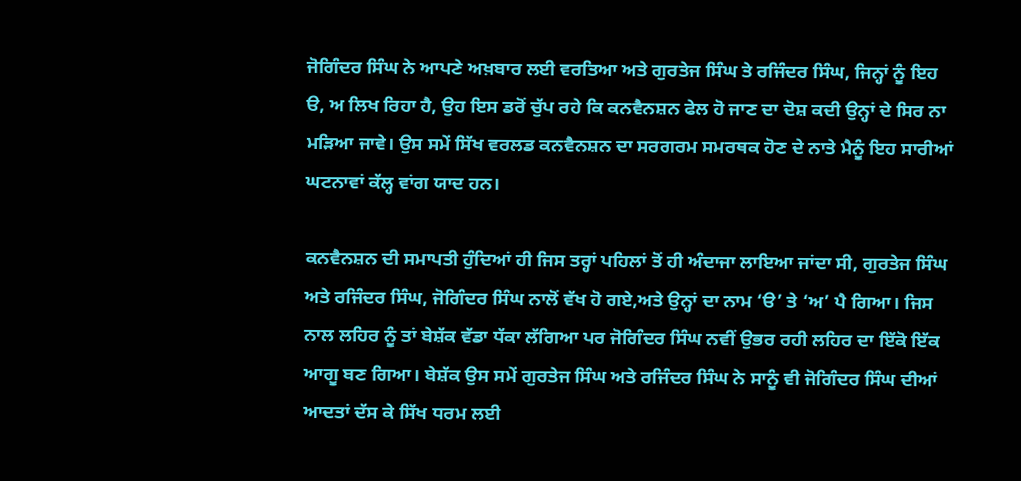ਜੋਗਿੰਦਰ ਸਿੰਘ ਨੇ ਆਪਣੇ ਅਖ਼ਬਾਰ ਲਈ ਵਰਤਿਆ ਅਤੇ ਗੁਰਤੇਜ ਸਿੰਘ ਤੇ ਰਜਿੰਦਰ ਸਿੰਘ, ਜਿਨ੍ਹਾਂ ਨੂੰ ਇਹ ੳ, ਅ ਲਿਖ ਰਿਹਾ ਹੈ, ਉਹ ਇਸ ਡਰੋਂ ਚੁੱਪ ਰਹੇ ਕਿ ਕਨਵੈਨਸ਼ਨ ਫੇਲ ਹੋ ਜਾਣ ਦਾ ਦੋਸ਼ ਕਦੀ ਉਨ੍ਹਾਂ ਦੇ ਸਿਰ ਨਾ ਮੜਿਆ ਜਾਵੇ। ਉਸ ਸਮੇਂ ਸਿੱਖ ਵਰਲਡ ਕਨਵੈਨਸ਼ਨ ਦਾ ਸਰਗਰਮ ਸਮਰਥਕ ਹੋਣ ਦੇ ਨਾਤੇ ਮੈਨੂੰ ਇਹ ਸਾਰੀਆਂ ਘਟਨਾਵਾਂ ਕੱਲ੍ਹ ਵਾਂਗ ਯਾਦ ਹਨ।

ਕਨਵੈਨਸ਼ਨ ਦੀ ਸਮਾਪਤੀ ਹੁੰਦਿਆਂ ਹੀ ਜਿਸ ਤਰ੍ਹਾਂ ਪਹਿਲਾਂ ਤੋਂ ਹੀ ਅੰਦਾਜਾ ਲਾਇਆ ਜਾਂਦਾ ਸੀ, ਗੁਰਤੇਜ ਸਿੰਘ ਅਤੇ ਰਜਿੰਦਰ ਸਿੰਘ, ਜੋਗਿੰਦਰ ਸਿੰਘ ਨਾਲੋਂ ਵੱਖ ਹੋ ਗਏ,ਅਤੇ ਉਨ੍ਹਾਂ ਦਾ ਨਾਮ ‘ੳ’ ਤੇ ‘ਅ’ ਪੈ ਗਿਆ। ਜਿਸ ਨਾਲ ਲਹਿਰ ਨੂੰ ਤਾਂ ਬੇਸ਼ੱਕ ਵੱਡਾ ਧੱਕਾ ਲੱਗਿਆ ਪਰ ਜੋਗਿੰਦਰ ਸਿੰਘ ਨਵੀਂ ਉਭਰ ਰਹੀ ਲਹਿਰ ਦਾ ਇੱਕੋ ਇੱਕ ਆਗੂ ਬਣ ਗਿਆ। ਬੇਸ਼ੱਕ ਉਸ ਸਮੇਂ ਗੁਰਤੇਜ ਸਿੰਘ ਅਤੇ ਰਜਿੰਦਰ ਸਿੰਘ ਨੇ ਸਾਨੂੰ ਵੀ ਜੋਗਿੰਦਰ ਸਿੰਘ ਦੀਆਂ ਆਦਤਾਂ ਦੱਸ ਕੇ ਸਿੱਖ ਧਰਮ ਲਈ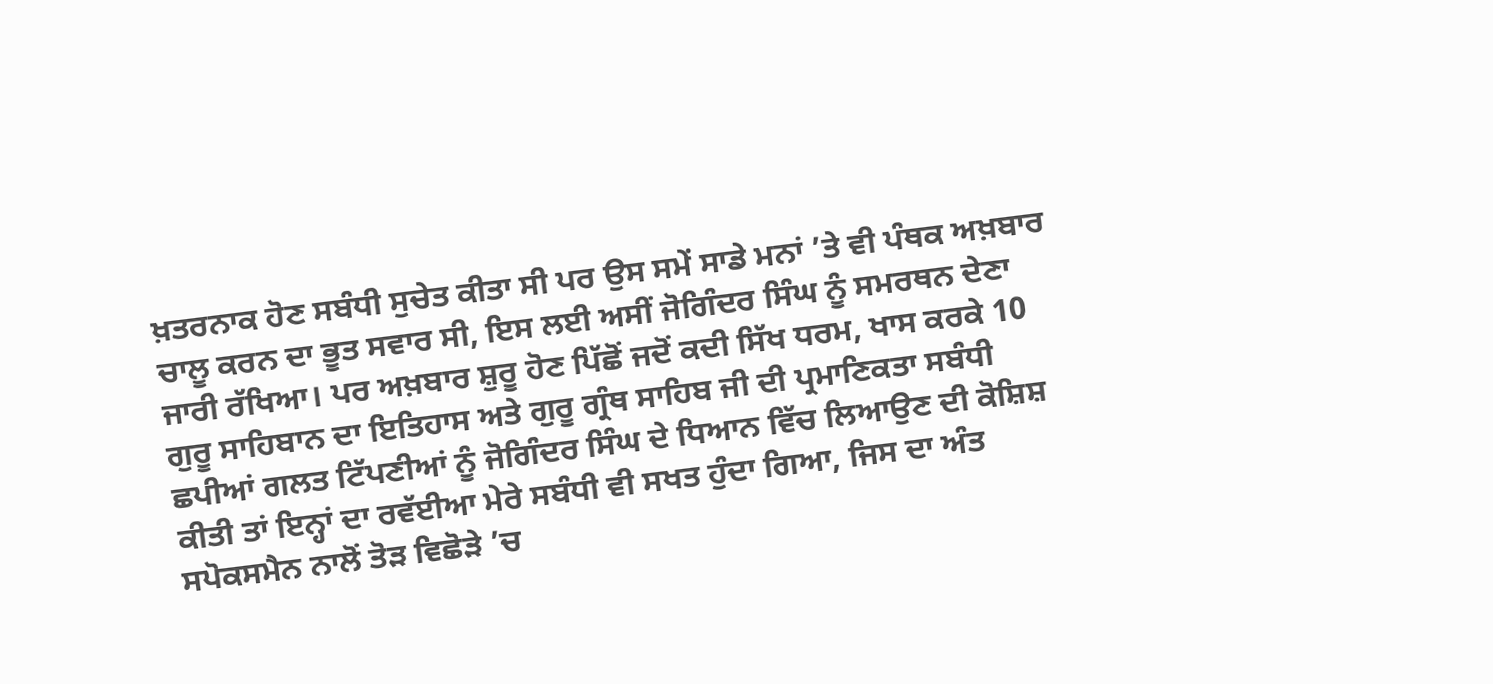ਖ਼ਤਰਨਾਕ ਹੋਣ ਸਬੰਧੀ ਸੁਚੇਤ ਕੀਤਾ ਸੀ ਪਰ ਉਸ ਸਮੇਂ ਸਾਡੇ ਮਨਾਂ ’ਤੇ ਵੀ ਪੰਥਕ ਅਖ਼ਬਾਰ ਚਾਲੂ ਕਰਨ ਦਾ ਭੂਤ ਸਵਾਰ ਸੀ, ਇਸ ਲਈ ਅਸੀਂ ਜੋਗਿੰਦਰ ਸਿੰਘ ਨੂੰ ਸਮਰਥਨ ਦੇਣਾ ਜਾਰੀ ਰੱਖਿਆ। ਪਰ ਅਖ਼ਬਾਰ ਸ਼ੁਰੂ ਹੋਣ ਪਿੱਛੋਂ ਜਦੋਂ ਕਦੀ ਸਿੱਖ ਧਰਮ, ਖਾਸ ਕਰਕੇ 10 ਗੁਰੂ ਸਾਹਿਬਾਨ ਦਾ ਇਤਿਹਾਸ ਅਤੇ ਗੁਰੂ ਗ੍ਰੰਥ ਸਾਹਿਬ ਜੀ ਦੀ ਪ੍ਰਮਾਣਿਕਤਾ ਸਬੰਧੀ ਛਪੀਆਂ ਗਲਤ ਟਿੱਪਣੀਆਂ ਨੂੰ ਜੋਗਿੰਦਰ ਸਿੰਘ ਦੇ ਧਿਆਨ ਵਿੱਚ ਲਿਆਉਣ ਦੀ ਕੋਸ਼ਿਸ਼ ਕੀਤੀ ਤਾਂ ਇਨ੍ਹਾਂ ਦਾ ਰਵੱਈਆ ਮੇਰੇ ਸਬੰਧੀ ਵੀ ਸਖਤ ਹੁੰਦਾ ਗਿਆ, ਜਿਸ ਦਾ ਅੰਤ ਸਪੋਕਸਮੈਨ ਨਾਲੋਂ ਤੋੜ ਵਿਛੋੜੇ ’ਚ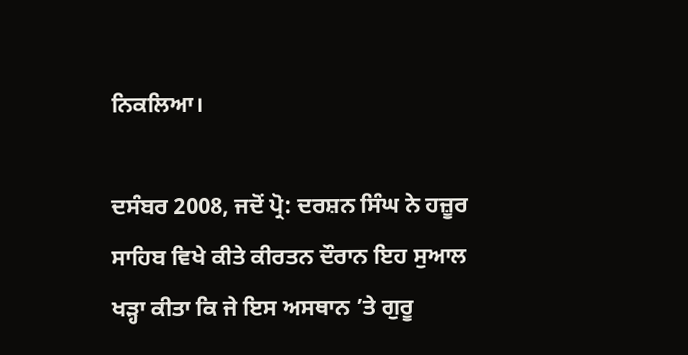ਨਿਕਲਿਆ।

ਦਸੰਬਰ 2008, ਜਦੋਂ ਪ੍ਰੋ: ਦਰਸ਼ਨ ਸਿੰਘ ਨੇ ਹਜ਼ੂਰ ਸਾਹਿਬ ਵਿਖੇ ਕੀਤੇ ਕੀਰਤਨ ਦੌਰਾਨ ਇਹ ਸੁਆਲ ਖੜ੍ਹਾ ਕੀਤਾ ਕਿ ਜੇ ਇਸ ਅਸਥਾਨ ’ਤੇ ਗੁਰੂ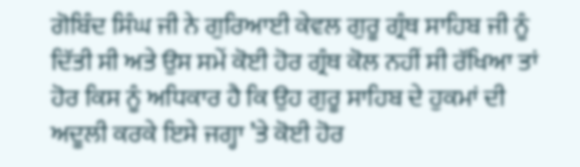ਗੋਬਿੰਦ ਸਿੰਘ ਜੀ ਨੇ ਗੁਰਿਆਈ ਕੇਵਲ ਗੁਰੂ ਗ੍ਰੰਥ ਸਾਹਿਬ ਜੀ ਨੂੰ ਦਿੱਤੀ ਸੀ ਅਤੇ ਉਸ ਸਮੇਂ ਕੋਈ ਹੋਰ ਗ੍ਰੰਥ ਕੋਲ ਨਹੀਂ ਸੀ ਰੱਖਿਆ ਤਾਂ ਹੋਰ ਕਿਸ ਨੂੰ ਅਧਿਕਾਰ ਹੈ ਕਿ ਉਹ ਗੁਰੂ ਸਾਹਿਬ ਦੇ ਹੁਕਮਾਂ ਦੀ ਅਦੂਲੀ ਕਰਕੇ ਇਸੇ ਜਗ੍ਹਾ ’ਤੇ ਕੋਈ ਹੋਰ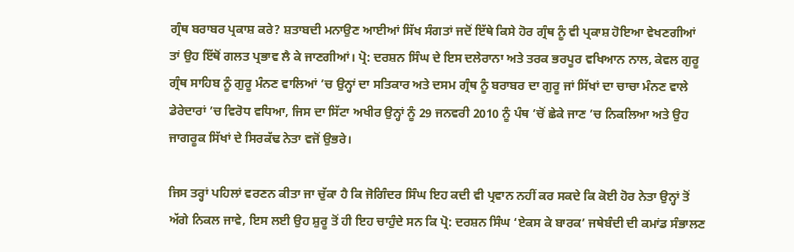ਗ੍ਰੰਥ ਬਰਾਬਰ ਪ੍ਰਕਾਸ਼ ਕਰੇ? ਸ਼ਤਾਬਦੀ ਮਨਾਉਣ ਆਈਆਂ ਸਿੱਖ ਸੰਗਤਾਂ ਜਦੋਂ ਇੱਥੇ ਕਿਸੇ ਹੋਰ ਗ੍ਰੰਥ ਨੂੰ ਵੀ ਪ੍ਰਕਾਸ਼ ਹੋਇਆ ਵੇਖਣਗੀਆਂ ਤਾਂ ਉਹ ਇੱਥੋਂ ਗਲਤ ਪ੍ਰਭਾਵ ਲੈ ਕੇ ਜਾਣਗੀਆਂ। ਪ੍ਰੋ: ਦਰਸ਼ਨ ਸਿੰਘ ਦੇ ਇਸ ਦਲੇਰਾਨਾ ਅਤੇ ਤਰਕ ਭਰਪੂਰ ਵਖਿਆਨ ਨਾਲ, ਕੇਵਲ ਗੁਰੂ ਗ੍ਰੰਥ ਸਾਹਿਬ ਨੂੰ ਗੁਰੂ ਮੰਨਣ ਵਾਲਿਆਂ ’ਚ ਉਨ੍ਹਾਂ ਦਾ ਸਤਿਕਾਰ ਅਤੇ ਦਸਮ ਗ੍ਰੰਥ ਨੂੰ ਬਰਾਬਰ ਦਾ ਗੁਰੂ ਜਾਂ ਸਿੱਖਾਂ ਦਾ ਚਾਚਾ ਮੰਨਣ ਵਾਲੇ ਡੇਰੇਦਾਰਾਂ ’ਚ ਵਿਰੋਧ ਵਧਿਆ, ਜਿਸ ਦਾ ਸਿੱਟਾ ਅਖੀਰ ਉਨ੍ਹਾਂ ਨੂੰ 29 ਜਨਵਰੀ 2010 ਨੂੰ ਪੰਥ ’ਚੋਂ ਛੇਕੇ ਜਾਣ ’ਚ ਨਿਕਲਿਆ ਅਤੇ ਉਹ ਜਾਗਰੂਕ ਸਿੱਖਾਂ ਦੇ ਸਿਰਕੱਢ ਨੇਤਾ ਵਜੋਂ ਉਭਰੇ।

ਜਿਸ ਤਰ੍ਹਾਂ ਪਹਿਲਾਂ ਵਰਣਨ ਕੀਤਾ ਜਾ ਚੁੱਕਾ ਹੈ ਕਿ ਜੋਗਿੰਦਰ ਸਿੰਘ ਇਹ ਕਦੀ ਵੀ ਪ੍ਰਵਾਨ ਨਹੀਂ ਕਰ ਸਕਦੇ ਕਿ ਕੋਈ ਹੋਰ ਨੇਤਾ ਉਨ੍ਹਾਂ ਤੋਂ ਅੱਗੇ ਨਿਕਲ ਜਾਵੇ, ਇਸ ਲਈ ਉਹ ਸ਼ੁਰੂ ਤੋਂ ਹੀ ਇਹ ਚਾਹੁੰਦੇ ਸਨ ਕਿ ਪ੍ਰੋ: ਦਰਸ਼ਨ ਸਿੰਘ ‘ਏਕਸ ਕੇ ਬਾਰਕ’ ਜਥੇਬੰਦੀ ਦੀ ਕਮਾਂਡ ਸੰਭਾਲਣ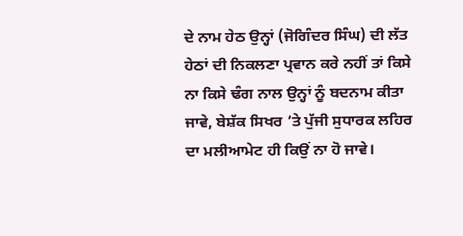ਦੇ ਨਾਮ ਹੇਠ ਉਨ੍ਹਾਂ (ਜੋਗਿੰਦਰ ਸਿੰਘ) ਦੀ ਲੱਤ ਹੇਠਾਂ ਦੀ ਨਿਕਲਣਾ ਪ੍ਰਵਾਨ ਕਰੇ ਨਹੀਂ ਤਾਂ ਕਿਸੇ ਨਾ ਕਿਸੇ ਢੰਗ ਨਾਲ ਉਨ੍ਹਾਂ ਨੂੰ ਬਦਨਾਮ ਕੀਤਾ ਜਾਵੇ, ਬੇਸ਼ੱਕ ਸਿਖਰ ’ਤੇ ਪੁੱਜੀ ਸੁਧਾਰਕ ਲਹਿਰ ਦਾ ਮਲੀਆਮੇਟ ਹੀ ਕਿਉਂ ਨਾ ਹੋ ਜਾਵੇ।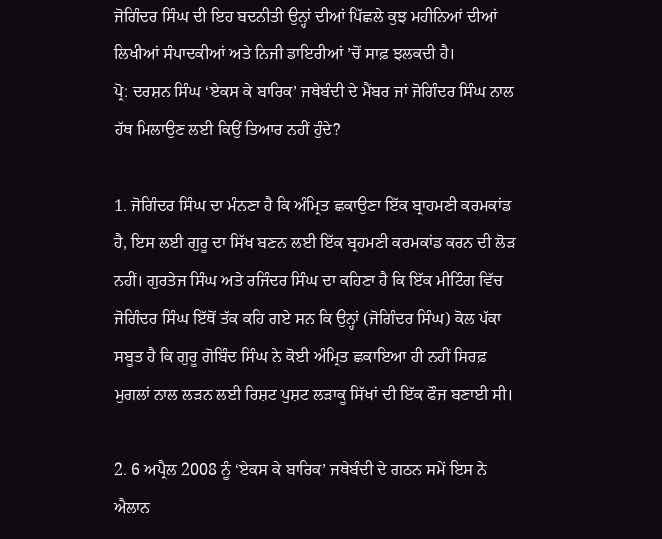ਜੋਗਿੰਦਰ ਸਿੰਘ ਦੀ ਇਹ ਬਦਨੀਤੀ ਉਨ੍ਹਾਂ ਦੀਆਂ ਪਿੱਛਲੇ ਕੁਝ ਮਹੀਨਿਆਂ ਦੀਆਂ ਲਿਖੀਆਂ ਸੰਪਾਦਕੀਆਂ ਅਤੇ ਨਿਜੀ ਡਾਇਰੀਆਂ ’ਚੋਂ ਸਾਫ਼ ਝਲਕਦੀ ਹੈ।
ਪ੍ਰੋ: ਦਰਸ਼ਨ ਸਿੰਘ ‘ਏਕਸ ਕੇ ਬਾਰਿਕ’ ਜਥੇਬੰਦੀ ਦੇ ਮੈਂਬਰ ਜਾਂ ਜੋਗਿੰਦਰ ਸਿੰਘ ਨਾਲ ਹੱਥ ਮਿਲਾਉਣ ਲਈ ਕਿਉਂ ਤਿਆਰ ਨਹੀਂ ਹੁੰਦੇ?

1. ਜੋਗਿੰਦਰ ਸਿੰਘ ਦਾ ਮੰਨਣਾ ਹੈ ਕਿ ਅੰਮ੍ਰਿਤ ਛਕਾਉਣਾ ਇੱਕ ਬ੍ਰਾਹਮਣੀ ਕਰਮਕਾਂਡ ਹੈ, ਇਸ ਲਈ ਗੁਰੂ ਦਾ ਸਿੱਖ ਬਣਨ ਲਈ ਇੱਕ ਬ੍ਰਹਮਣੀ ਕਰਮਕਾਂਡ ਕਰਨ ਦੀ ਲੋੜ ਨਹੀਂ। ਗੁਰਤੇਜ ਸਿੰਘ ਅਤੇ ਰਜਿੰਦਰ ਸਿੰਘ ਦਾ ਕਹਿਣਾ ਹੈ ਕਿ ਇੱਕ ਮੀਟਿੰਗ ਵਿੱਚ ਜੋਗਿੰਦਰ ਸਿੰਘ ਇੱਥੋਂ ਤੱਕ ਕਹਿ ਗਏ ਸਨ ਕਿ ਉਨ੍ਹਾਂ (ਜੋਗਿੰਦਰ ਸਿੰਘ) ਕੋਲ ਪੱਕਾ ਸਬੂਤ ਹੈ ਕਿ ਗੁਰੂ ਗੋਬਿੰਦ ਸਿੰਘ ਨੇ ਕੋਈ ਅੰਮ੍ਰਿਤ ਛਕਾਇਆ ਹੀ ਨਹੀਂ ਸਿਰਫ਼ ਮੁਗਲਾਂ ਨਾਲ ਲੜਨ ਲਈ ਰਿਸ਼ਟ ਪੁਸ਼ਟ ਲੜਾਕੂ ਸਿੱਖਾਂ ਦੀ ਇੱਕ ਫੌਜ ਬਣਾਈ ਸੀ।

2. 6 ਅਪ੍ਰੈਲ 2008 ਨੂੰ ‘ਏਕਸ ਕੇ ਬਾਰਿਕ’ ਜਥੇਬੰਦੀ ਦੇ ਗਠਨ ਸਮੇਂ ਇਸ ਨੇ ਐਲਾਨ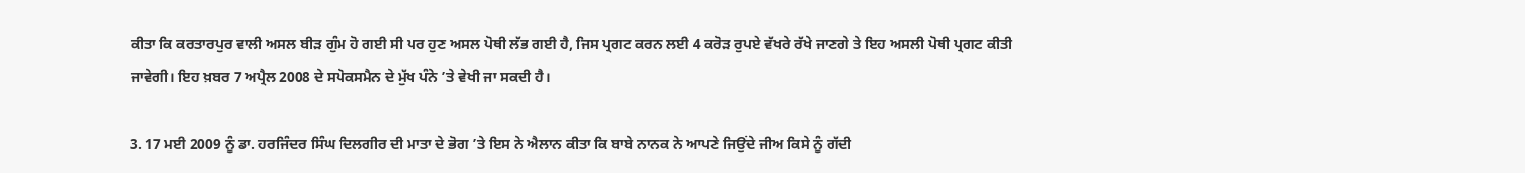ਕੀਤਾ ਕਿ ਕਰਤਾਰਪੁਰ ਵਾਲੀ ਅਸਲ ਬੀੜ ਗੁੰਮ ਹੋ ਗਈ ਸੀ ਪਰ ਹੁਣ ਅਸਲ ਪੋਥੀ ਲੱਭ ਗਈ ਹੈ, ਜਿਸ ਪ੍ਰਗਟ ਕਰਨ ਲਈ 4 ਕਰੋੜ ਰੁਪਏ ਵੱਖਰੇ ਰੱਖੇ ਜਾਣਗੇ ਤੇ ਇਹ ਅਸਲੀ ਪੋਥੀ ਪ੍ਰਗਟ ਕੀਤੀ ਜਾਵੇਗੀ। ਇਹ ਖ਼ਬਰ 7 ਅਪ੍ਰੈਲ 2008 ਦੇ ਸਪੋਕਸਮੈਨ ਦੇ ਮੁੱਖ ਪੰਨੇ ’ਤੇ ਵੇਖੀ ਜਾ ਸਕਦੀ ਹੈ।

3. 17 ਮਈ 2009 ਨੂੰ ਡਾ. ਹਰਜਿੰਦਰ ਸਿੰਘ ਦਿਲਗੀਰ ਦੀ ਮਾਤਾ ਦੇ ਭੋਗ ’ਤੇ ਇਸ ਨੇ ਐਲਾਨ ਕੀਤਾ ਕਿ ਬਾਬੇ ਨਾਨਕ ਨੇ ਆਪਣੇ ਜਿਉਂਦੇ ਜੀਅ ਕਿਸੇ ਨੂੰ ਗੱਦੀ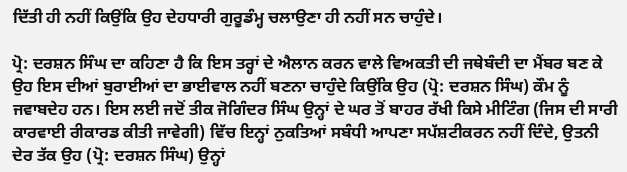ਦਿੱਤੀ ਹੀ ਨਹੀਂ ਕਿਉਂਕਿ ਉਹ ਦੇਹਧਾਰੀ ਗੁਰੂਡੰਮ੍ਹ ਚਲਾਉਣਾ ਹੀ ਨਹੀਂ ਸਨ ਚਾਹੁੰਦੇ।

ਪ੍ਰੋ: ਦਰਸ਼ਨ ਸਿੰਘ ਦਾ ਕਹਿਣਾ ਹੈ ਕਿ ਇਸ ਤਰ੍ਹਾਂ ਦੇ ਐਲਾਨ ਕਰਨ ਵਾਲੇ ਵਿਅਕਤੀ ਦੀ ਜਥੇਬੰਦੀ ਦਾ ਮੈਂਬਰ ਬਣ ਕੇ ਉਹ ਇਸ ਦੀਆਂ ਬੁਰਾਈਆਂ ਦਾ ਭਾਈਵਾਲ ਨਹੀਂ ਬਣਨਾ ਚਾਹੁੰਦੇ ਕਿਉਂਕਿ ਉਹ (ਪ੍ਰੋ: ਦਰਸ਼ਨ ਸਿੰਘ) ਕੌਮ ਨੂੰ ਜਵਾਬਦੇਹ ਹਨ। ਇਸ ਲਈ ਜਦੋਂ ਤੀਕ ਜੋਗਿੰਦਰ ਸਿੰਘ ਉਨ੍ਹਾਂ ਦੇ ਘਰ ਤੋਂ ਬਾਹਰ ਰੱਖੀ ਕਿਸੇ ਮੀਟਿੰਗ (ਜਿਸ ਦੀ ਸਾਰੀ ਕਾਰਵਾਈ ਰੀਕਾਰਡ ਕੀਤੀ ਜਾਵੇਗੀ) ਵਿੱਚ ਇਨ੍ਹਾਂ ਨੁਕਤਿਆਂ ਸਬੰਧੀ ਆਪਣਾ ਸਪੱਸ਼ਟੀਕਰਨ ਨਹੀਂ ਦਿੰਦੇ, ਉਤਨੀ ਦੇਰ ਤੱਕ ਉਹ (ਪ੍ਰੋ: ਦਰਸ਼ਨ ਸਿੰਘ) ਉਨ੍ਹਾਂ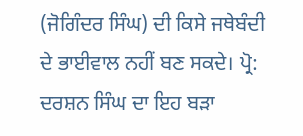(ਜੋਗਿੰਦਰ ਸਿੰਘ) ਦੀ ਕਿਸੇ ਜਥੇਬੰਦੀ ਦੇ ਭਾਈਵਾਲ ਨਹੀਂ ਬਣ ਸਕਦੇ। ਪ੍ਰੋ: ਦਰਸ਼ਨ ਸਿੰਘ ਦਾ ਇਹ ਬੜਾ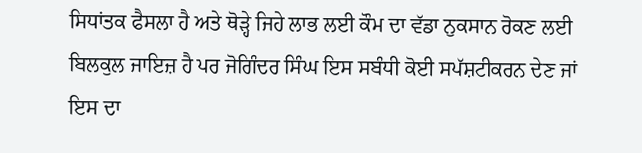ਸਿਧਾਂਤਕ ਫੈਸਲਾ ਹੈ ਅਤੇ ਥੋੜ੍ਹੇ ਜਿਹੇ ਲਾਭ ਲਈ ਕੌਮ ਦਾ ਵੱਡਾ ਨੁਕਸਾਨ ਰੋਕਣ ਲਈ ਬਿਲਕੁਲ ਜਾਇਜ਼ ਹੈ ਪਰ ਜੋਗਿੰਦਰ ਸਿੰਘ ਇਸ ਸਬੰਧੀ ਕੋਈ ਸਪੱਸ਼ਟੀਕਰਨ ਦੇਣ ਜਾਂ ਇਸ ਦਾ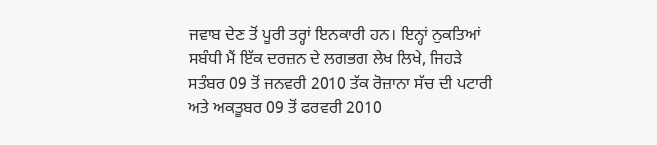ਜਵਾਬ ਦੇਣ ਤੋਂ ਪੂਰੀ ਤਰ੍ਹਾਂ ਇਨਕਾਰੀ ਹਨ। ਇਨ੍ਹਾਂ ਨੁਕਤਿਆਂ ਸਬੰਧੀ ਮੈਂ ਇੱਕ ਦਰਜ਼ਨ ਦੇ ਲਗਭਗ ਲੇਖ ਲਿਖੇ, ਜਿਹੜੇ ਸਤੰਬਰ 09 ਤੋਂ ਜਨਵਰੀ 2010 ਤੱਕ ਰੋਜ਼ਾਨਾ ਸੱਚ ਦੀ ਪਟਾਰੀ ਅਤੇ ਅਕਤੂਬਰ 09 ਤੋਂ ਫਰਵਰੀ 2010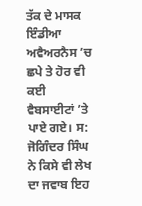ਤੱਕ ਦੇ ਮਾਸਕ ਇੰਡੀਆ ਅਵੈਅਰਨੈਸ ’ਚ ਛਪੇ ਤੇ ਹੋਰ ਵੀ ਕਈ ਵੈਬਸਾਈਟਾਂ ’ਤੇ ਪਾਏ ਗਏ। ਸ: ਜੋਗਿੰਦਰ ਸਿੰਘ ਨੇ ਕਿਸੇ ਵੀ ਲੇਖ ਦਾ ਜਵਾਬ ਇਹ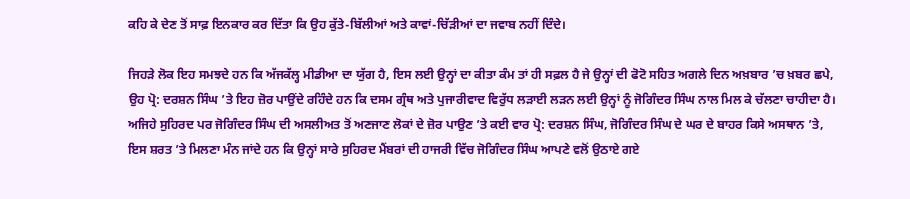ਕਹਿ ਕੇ ਦੇਣ ਤੋਂ ਸਾਫ਼ ਇਨਕਾਰ ਕਰ ਦਿੱਤਾ ਕਿ ਉਹ ਕੁੱਤੇ-ਬਿੱਲੀਆਂ ਅਤੇ ਕਾਵਾਂ-ਚਿੱੜੀਆਂ ਦਾ ਜਵਾਬ ਨਹੀਂ ਦਿੰਦੇ।

ਜਿਹੜੇ ਲੋਕ ਇਹ ਸਮਝਦੇ ਹਨ ਕਿ ਅੱਜਕੱਲ੍ਹ ਮੀਡੀਆ ਦਾ ਯੁੱਗ ਹੈ, ਇਸ ਲਈ ਉਨ੍ਹਾਂ ਦਾ ਕੀਤਾ ਕੰਮ ਤਾਂ ਹੀ ਸਫ਼ਲ ਹੈ ਜੇ ਉਨ੍ਹਾਂ ਦੀ ਫੋਟੋ ਸਹਿਤ ਅਗਲੇ ਦਿਨ ਅਖ਼ਬਾਰ ’ਚ ਖ਼ਬਰ ਛਪੇ, ਉਹ ਪ੍ਰੋ: ਦਰਸ਼ਨ ਸਿੰਘ ’ਤੇ ਇਹ ਜ਼ੋਰ ਪਾਉਂਦੇ ਰਹਿੰਦੇ ਹਨ ਕਿ ਦਸਮ ਗ੍ਰੰਥ ਅਤੇ ਪੁਜਾਰੀਵਾਦ ਵਿਰੁੱਧ ਲੜਾਈ ਲੜਨ ਲਈ ਉਨ੍ਹਾਂ ਨੂੰ ਜੋਗਿੰਦਰ ਸਿੰਘ ਨਾਲ ਮਿਲ ਕੇ ਚੱਲਣਾ ਚਾਹੀਦਾ ਹੈ। ਅਜਿਹੇ ਸੁਹਿਰਦ ਪਰ ਜੋਗਿੰਦਰ ਸਿੰਘ ਦੀ ਅਸਲੀਅਤ ਤੋਂ ਅਣਜਾਣ ਲੋਕਾਂ ਦੇ ਜ਼ੋਰ ਪਾਉਣ ’ਤੇ ਕਈ ਵਾਰ ਪ੍ਰੋ: ਦਰਸ਼ਨ ਸਿੰਘ, ਜੋਗਿੰਦਰ ਸਿੰਘ ਦੇ ਘਰ ਦੇ ਬਾਹਰ ਕਿਸੇ ਅਸਥਾਨ ’ਤੇ, ਇਸ ਸ਼ਰਤ ’ਤੇ ਮਿਲਣਾ ਮੰਨ ਜਾਂਦੇ ਹਨ ਕਿ ਉਨ੍ਹਾਂ ਸਾਰੇ ਸੁਹਿਰਦ ਮੈਂਬਰਾਂ ਦੀ ਹਾਜਰੀ ਵਿੱਚ ਜੋਗਿੰਦਰ ਸਿੰਘ ਆਪਣੇ ਵਲੋਂ ਉਠਾਏ ਗਏ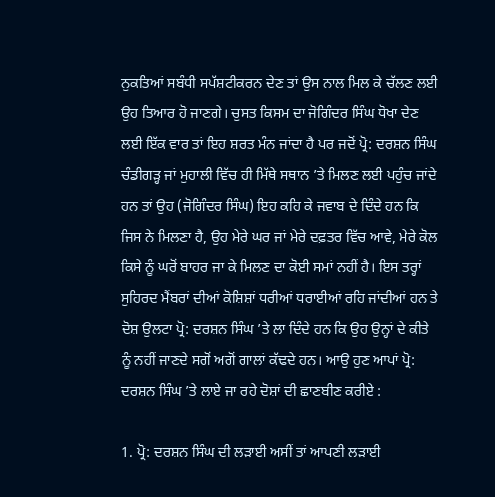ਨੁਕਤਿਆਂ ਸਬੰਧੀ ਸਪੱਸ਼ਟੀਕਰਨ ਦੇਣ ਤਾਂ ਉਸ ਨਾਲ ਮਿਲ ਕੇ ਚੱਲਣ ਲਈ ਉਹ ਤਿਆਰ ਹੋ ਜਾਣਗੇ। ਚੁਸਤ ਕਿਸਮ ਦਾ ਜੋਗਿੰਦਰ ਸਿੰਘ ਧੋਖਾ ਦੇਣ ਲਈ ਇੱਕ ਵਾਰ ਤਾਂ ਇਹ ਸ਼ਰਤ ਮੰਨ ਜਾਂਦਾ ਹੈ ਪਰ ਜਦੋਂ ਪ੍ਰੋ: ਦਰਸ਼ਨ ਸਿੰਘ ਚੰਡੀਗੜ੍ਹ ਜਾਂ ਮੁਹਾਲੀ ਵਿੱਚ ਹੀ ਮਿੱਥੇ ਸਥਾਨ ’ਤੇ ਮਿਲਣ ਲਈ ਪਹੁੰਚ ਜਾਂਦੇ ਹਨ ਤਾਂ ਉਹ (ਜੋਗਿੰਦਰ ਸਿੰਘ) ਇਹ ਕਹਿ ਕੇ ਜਵਾਬ ਦੇ ਦਿੰਦੇ ਹਨ ਕਿ ਜਿਸ ਨੇ ਮਿਲਣਾ ਹੈ, ਉਹ ਮੇਰੇ ਘਰ ਜਾਂ ਮੇਰੇ ਦਫ਼ਤਰ ਵਿੱਚ ਆਵੇ, ਮੇਰੇ ਕੋਲ ਕਿਸੇ ਨੂੰ ਘਰੋਂ ਬਾਹਰ ਜਾ ਕੇ ਮਿਲਣ ਦਾ ਕੋਈ ਸਮਾਂ ਨਹੀਂ ਹੈ। ਇਸ ਤਰ੍ਹਾਂ ਸੁਹਿਰਦ ਮੈਂਬਰਾਂ ਦੀਆਂ ਕੋਸ਼ਿਸ਼ਾਂ ਧਰੀਆਂ ਧਰਾਈਆਂ ਰਹਿ ਜਾਂਦੀਆਂ ਹਨ ਤੇ ਦੋਸ਼ ਉਲਟਾ ਪ੍ਰੋ: ਦਰਸ਼ਨ ਸਿੰਘ ’ਤੇ ਲਾ ਦਿੰਦੇ ਹਨ ਕਿ ਉਹ ਉਨ੍ਹਾਂ ਦੇ ਕੀਤੇ ਨੂੰ ਨਹੀਂ ਜਾਣਦੇ ਸਗੋਂ ਅਗੋਂ ਗਾਲਾਂ ਕੱਢਦੇ ਹਨ। ਆਉ ਹੁਣ ਆਪਾਂ ਪ੍ਰੋ: ਦਰਸ਼ਨ ਸਿੰਘ ’ਤੇ ਲਾਏ ਜਾ ਰਹੇ ਦੋਸ਼ਾਂ ਦੀ ਛਾਣਬੀਣ ਕਰੀਏ :

1. ਪ੍ਰੋ: ਦਰਸ਼ਨ ਸਿੰਘ ਦੀ ਲੜਾਈ ਅਸੀਂ ਤਾਂ ਆਪਣੀ ਲੜਾਈ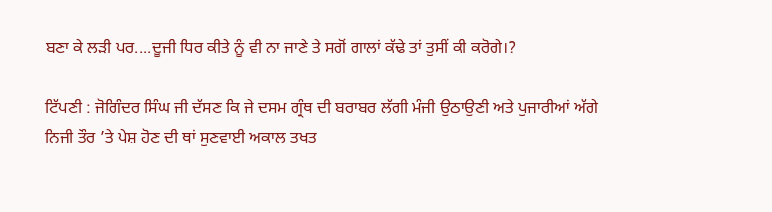ਬਣਾ ਕੇ ਲੜੀ ਪਰ....ਦੂਜੀ ਧਿਰ ਕੀਤੇ ਨੂੰ ਵੀ ਨਾ ਜਾਣੇ ਤੇ ਸਗੋਂ ਗਾਲਾਂ ਕੱਢੇ ਤਾਂ ਤੁਸੀਂ ਕੀ ਕਰੋਗੇ।?

ਟਿੱਪਣੀ : ਜੋਗਿੰਦਰ ਸਿੰਘ ਜੀ ਦੱਸਣ ਕਿ ਜੇ ਦਸਮ ਗ੍ਰੰਥ ਦੀ ਬਰਾਬਰ ਲੱਗੀ ਮੰਜੀ ਉਠਾਉਣੀ ਅਤੇ ਪੁਜਾਰੀਆਂ ਅੱਗੇ ਨਿਜੀ ਤੌਰ ’ਤੇ ਪੇਸ਼ ਹੋਣ ਦੀ ਥਾਂ ਸੁਣਵਾਈ ਅਕਾਲ ਤਖਤ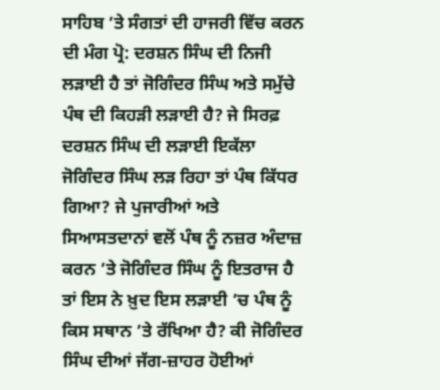ਸਾਹਿਬ ’ਤੇ ਸੰਗਤਾਂ ਦੀ ਹਾਜਰੀ ਵਿੱਚ ਕਰਨ ਦੀ ਮੰਗ ਪ੍ਰੋ: ਦਰਸ਼ਨ ਸਿੰਘ ਦੀ ਨਿਜੀ ਲੜਾਈ ਹੈ ਤਾਂ ਜੋਗਿੰਦਰ ਸਿੰਘ ਅਤੇ ਸਮੁੱਚੇ ਪੰਥ ਦੀ ਕਿਹੜੀ ਲੜਾਈ ਹੈ? ਜੇ ਸਿਰਫ਼ ਦਰਸ਼ਨ ਸਿੰਘ ਦੀ ਲੜਾਈ ਇਕੱਲਾ ਜੋਗਿੰਦਰ ਸਿੰਘ ਲੜ ਰਿਹਾ ਤਾਂ ਪੰਥ ਕਿੱਧਰ ਗਿਆ? ਜੇ ਪੁਜਾਰੀਆਂ ਅਤੇ ਸਿਆਸਤਦਾਨਾਂ ਵਲੋਂ ਪੰਥ ਨੂੰ ਨਜ਼ਰ ਅੰਦਾਜ਼ ਕਰਨ ’ਤੇ ਜੋਗਿੰਦਰ ਸਿੰਘ ਨੂੰ ਇਤਰਾਜ ਹੈ ਤਾਂ ਇਸ ਨੇ ਖ਼ੁਦ ਇਸ ਲੜਾਈ ’ਚ ਪੰਥ ਨੂੰ ਕਿਸ ਸਥਾਨ ’ਤੇ ਰੱਖਿਆ ਹੈ? ਕੀ ਜੋਗਿੰਦਰ ਸਿੰਘ ਦੀਆਂ ਜੱਗ-ਜ਼ਾਹਰ ਹੋਈਆਂ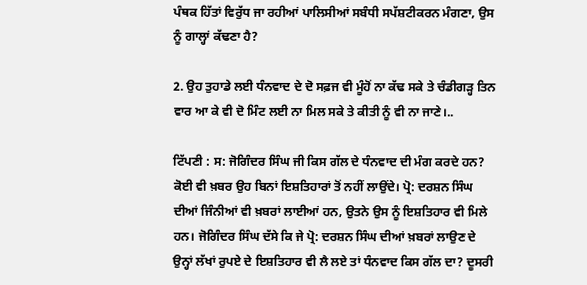ਪੰਥਕ ਹਿੱਤਾਂ ਵਿਰੁੱਧ ਜਾ ਰਹੀਆਂ ਪਾਲਿਸੀਆਂ ਸਬੰਧੀ ਸਪੱਸ਼ਟੀਕਰਨ ਮੰਗਣਾ, ਉਸ ਨੂੰ ਗਾਲ੍ਹਾਂ ਕੱਢਣਾ ਹੈ?

2. ਉਹ ਤੁਹਾਡੇ ਲਈ ਧੰਨਵਾਦ ਦੇ ਦੋ ਸਫ਼ਜ ਵੀ ਮੂੰਹੋਂ ਨਾ ਕੱਢ ਸਕੇ ਤੇ ਚੰਡੀਗੜ੍ਹ ਤਿਨ ਵਾਰ ਆ ਕੇ ਵੀ ਦੋ ਮਿੰਟ ਲਈ ਨਾ ਮਿਲ ਸਕੇ ਤੇ ਕੀਤੀ ਨੂੰ ਵੀ ਨਾ ਜਾਣੇ।..

ਟਿੱਪਣੀ : ਸ: ਜੋਗਿੰਦਰ ਸਿੰਘ ਜੀ ਕਿਸ ਗੱਲ ਦੇ ਧੰਨਵਾਦ ਦੀ ਮੰਗ ਕਰਦੇ ਹਨ? ਕੋਈ ਵੀ ਖ਼ਬਰ ਉਹ ਬਿਨਾਂ ਇਸ਼ਤਿਹਾਰਾਂ ਤੋਂ ਨਹੀਂ ਲਾਉਂਦੇ। ਪ੍ਰੋ: ਦਰਸ਼ਨ ਸਿੰਘ ਦੀਆਂ ਜਿੰਨੀਆਂ ਵੀ ਖ਼ਬਰਾਂ ਲਾਈਆਂ ਹਨ, ਉਤਨੇ ਉਸ ਨੂੰ ਇਸ਼ਤਿਹਾਰ ਵੀ ਮਿਲੇ ਹਨ। ਜੋਗਿੰਦਰ ਸਿੰਘ ਦੱਸੇ ਕਿ ਜੇ ਪ੍ਰੋ: ਦਰਸ਼ਨ ਸਿੰਘ ਦੀਆਂ ਖ਼ਬਰਾਂ ਲਾਉਣ ਦੇ ਉਨ੍ਹਾਂ ਲੱਖਾਂ ਰੁਪਏ ਦੇ ਇਸ਼ਤਿਹਾਰ ਵੀ ਲੈ ਲਏ ਤਾਂ ਧੰਨਵਾਦ ਕਿਸ ਗੱਲ ਦਾ? ਦੂਸਰੀ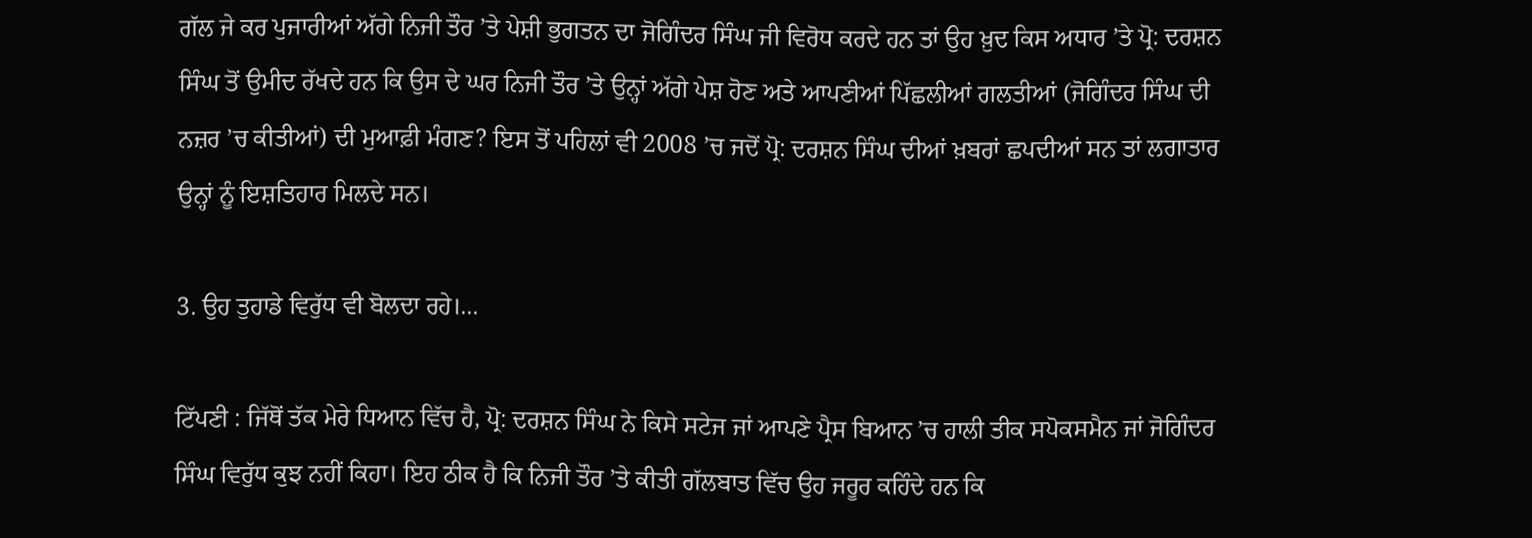ਗੱਲ ਜੇ ਕਰ ਪੁਜਾਰੀਆਂ ਅੱਗੇ ਨਿਜੀ ਤੌਰ ’ਤੇ ਪੇਸ਼ੀ ਭੁਗਤਨ ਦਾ ਜੋਗਿੰਦਰ ਸਿੰਘ ਜੀ ਵਿਰੋਧ ਕਰਦੇ ਹਨ ਤਾਂ ਉਹ ਖ਼ੁਦ ਕਿਸ ਅਧਾਰ ’ਤੇ ਪ੍ਰੋ: ਦਰਸ਼ਨ ਸਿੰਘ ਤੋਂ ਉਮੀਦ ਰੱਖਦੇ ਹਨ ਕਿ ਉਸ ਦੇ ਘਰ ਨਿਜੀ ਤੌਰ ’ਤੇ ਉਨ੍ਹਾਂ ਅੱਗੇ ਪੇਸ਼ ਹੋਣ ਅਤੇ ਆਪਣੀਆਂ ਪਿੱਛਲੀਆਂ ਗਲਤੀਆਂ (ਜੋਗਿੰਦਰ ਸਿੰਘ ਦੀ ਨਜ਼ਰ ’ਚ ਕੀਤੀਆਂ) ਦੀ ਮੁਆਫ਼ੀ ਮੰਗਣ? ਇਸ ਤੋਂ ਪਹਿਲਾਂ ਵੀ 2008 ’ਚ ਜਦੋਂ ਪ੍ਰੋ: ਦਰਸ਼ਨ ਸਿੰਘ ਦੀਆਂ ਖ਼ਬਰਾਂ ਛਪਦੀਆਂ ਸਨ ਤਾਂ ਲਗਾਤਾਰ ਉਨ੍ਹਾਂ ਨੂੰ ਇਸ਼ਤਿਹਾਰ ਮਿਲਦੇ ਸਨ।

3. ਉਹ ਤੁਹਾਡੇ ਵਿਰੁੱਧ ਵੀ ਬੋਲਦਾ ਰਹੇ।...

ਟਿੱਪਣੀ : ਜਿੱਥੋਂ ਤੱਕ ਮੇਰੇ ਧਿਆਨ ਵਿੱਚ ਹੈ, ਪ੍ਰੋ: ਦਰਸ਼ਨ ਸਿੰਘ ਨੇ ਕਿਸੇ ਸਟੇਜ ਜਾਂ ਆਪਣੇ ਪ੍ਰੈਸ ਬਿਆਨ ’ਚ ਹਾਲੀ ਤੀਕ ਸਪੋਕਸਮੈਨ ਜਾਂ ਜੋਗਿੰਦਰ ਸਿੰਘ ਵਿਰੁੱਧ ਕੁਝ ਨਹੀਂ ਕਿਹਾ। ਇਹ ਠੀਕ ਹੈ ਕਿ ਨਿਜੀ ਤੌਰ ’ਤੇ ਕੀਤੀ ਗੱਲਬਾਤ ਵਿੱਚ ਉਹ ਜਰੂਰ ਕਹਿੰਦੇ ਹਨ ਕਿ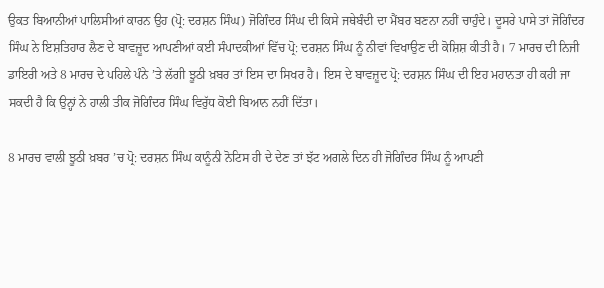ਉਕਤ ਬਿਆਨੀਆਂ ਪਾਲਿਸੀਆਂ ਕਾਰਨ ਉਹ (ਪ੍ਰੋ: ਦਰਸ਼ਨ ਸਿੰਘ) ਜੋਗਿੰਦਰ ਸਿੰਘ ਦੀ ਕਿਸੇ ਜਥੇਬੰਦੀ ਦਾ ਮੈਂਬਰ ਬਣਨਾ ਨਹੀਂ ਚਾਹੁੰਦੇ। ਦੂਸਰੇ ਪਾਸੇ ਤਾਂ ਜੋਗਿੰਦਰ ਸਿੰਘ ਨੇ ਇਸ਼ਤਿਹਾਰ ਲੈਣ ਦੇ ਬਾਵਜ਼ੂਦ ਆਪਣੀਆਂ ਕਈ ਸੰਪਾਦਕੀਆਂ ਵਿੱਚ ਪ੍ਰੋ: ਦਰਸ਼ਨ ਸਿੰਘ ਨੂੰ ਨੀਵਾਂ ਵਿਖਾਉਣ ਦੀ ਕੋਸ਼ਿਸ਼ ਕੀਤੀ ਹੈ। 7 ਮਾਰਚ ਦੀ ਨਿਜੀ ਡਾਇਰੀ ਅਤੇ 8 ਮਾਰਚ ਦੇ ਪਹਿਲੇ ਪੰਨੇ ’ਤੇ ਲੱਗੀ ਝੂਠੀ ਖ਼ਬਰ ਤਾਂ ਇਸ ਦਾ ਸਿਖਰ ਹੈ। ਇਸ ਦੇ ਬਾਵਜ਼ੂਦ ਪ੍ਰੋ: ਦਰਸ਼ਨ ਸਿੰਘ ਦੀ ਇਹ ਮਹਾਨਤਾ ਹੀ ਕਹੀ ਜਾ ਸਕਦੀ ਹੈ ਕਿ ਉਨ੍ਹਾਂ ਨੇ ਹਾਲੀ ਤੀਕ ਜੋਗਿੰਦਰ ਸਿੰਘ ਵਿਰੁੱਧ ਕੋਈ ਬਿਆਨ ਨਹੀਂ ਦਿੱਤਾ।

8 ਮਾਰਚ ਵਾਲੀ ਝੂਠੀ ਖ਼ਬਰ ’ਚ ਪ੍ਰੋ: ਦਰਸ਼ਨ ਸਿੰਘ ਕਾਨੂੰਨੀ ਨੋਟਿਸ ਹੀ ਦੇ ਦੇਣ ਤਾਂ ਝੱਟ ਅਗਲੇ ਦਿਨ ਹੀ ਜੋਗਿੰਦਰ ਸਿੰਘ ਨੂੰ ਆਪਣੀ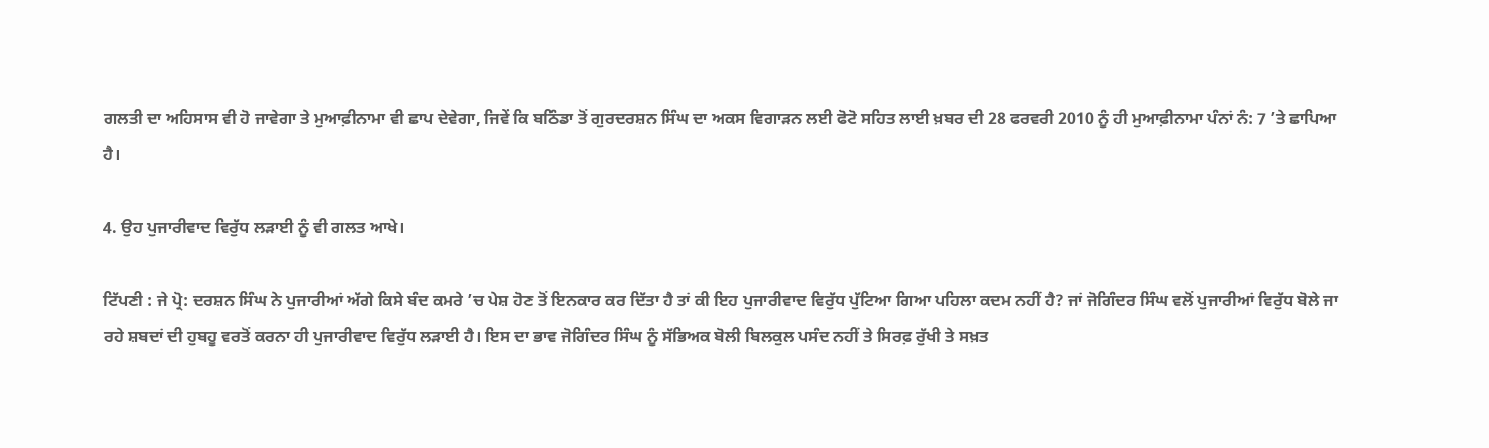ਗਲਤੀ ਦਾ ਅਹਿਸਾਸ ਵੀ ਹੋ ਜਾਵੇਗਾ ਤੇ ਮੁਆਫ਼ੀਨਾਮਾ ਵੀ ਛਾਪ ਦੇਵੇਗਾ, ਜਿਵੇਂ ਕਿ ਬਠਿੰਡਾ ਤੋਂ ਗੁਰਦਰਸ਼ਨ ਸਿੰਘ ਦਾ ਅਕਸ ਵਿਗਾੜਨ ਲਈ ਫੋਟੋ ਸਹਿਤ ਲਾਈ ਖ਼ਬਰ ਦੀ 28 ਫਰਵਰੀ 2010 ਨੂੰ ਹੀ ਮੁਆਫ਼ੀਨਾਮਾ ਪੰਨਾਂ ਨੰ: 7 ’ਤੇ ਛਾਪਿਆ ਹੈ।

4. ਉਹ ਪੁਜਾਰੀਵਾਦ ਵਿਰੁੱਧ ਲੜਾਈ ਨੂੰ ਵੀ ਗਲਤ ਆਖੇ।

ਟਿੱਪਣੀ : ਜੇ ਪ੍ਰੋ: ਦਰਸ਼ਨ ਸਿੰਘ ਨੇ ਪੁਜਾਰੀਆਂ ਅੱਗੇ ਕਿਸੇ ਬੰਦ ਕਮਰੇ ’ਚ ਪੇਸ਼ ਹੋਣ ਤੋਂ ਇਨਕਾਰ ਕਰ ਦਿੱਤਾ ਹੈ ਤਾਂ ਕੀ ਇਹ ਪੁਜਾਰੀਵਾਦ ਵਿਰੁੱਧ ਪੁੱਟਿਆ ਗਿਆ ਪਹਿਲਾ ਕਦਮ ਨਹੀਂ ਹੈ? ਜਾਂ ਜੋਗਿੰਦਰ ਸਿੰਘ ਵਲੋਂ ਪੁਜਾਰੀਆਂ ਵਿਰੁੱਧ ਬੋਲੇ ਜਾ ਰਹੇ ਸ਼ਬਦਾਂ ਦੀ ਹੁਬਹੂ ਵਰਤੋਂ ਕਰਨਾ ਹੀ ਪੁਜਾਰੀਵਾਦ ਵਿਰੁੱਧ ਲੜਾਈ ਹੈ। ਇਸ ਦਾ ਭਾਵ ਜੋਗਿੰਦਰ ਸਿੰਘ ਨੂੰ ਸੱਭਿਅਕ ਬੋਲੀ ਬਿਲਕੁਲ ਪਸੰਦ ਨਹੀਂ ਤੇ ਸਿਰਫ਼ ਰੁੱਖੀ ਤੇ ਸਖ਼ਤ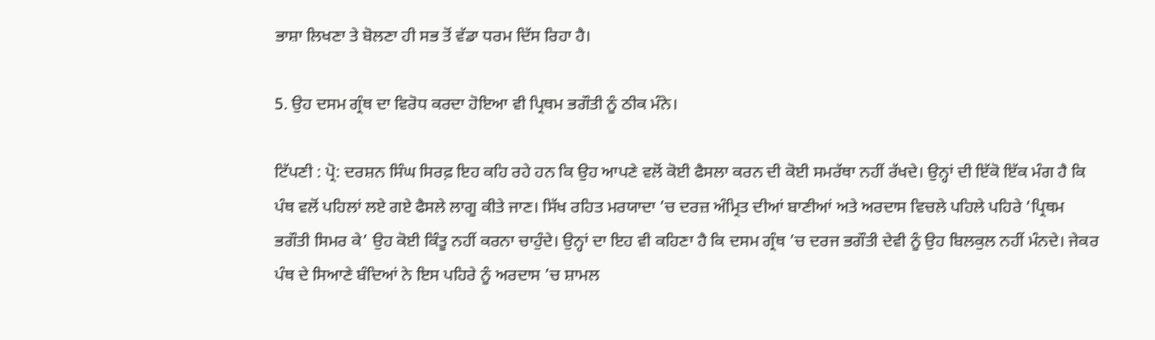ਭਾਸ਼ਾ ਲਿਖਣਾ ਤੇ ਬੋਲਣਾ ਹੀ ਸਭ ਤੋਂ ਵੱਡਾ ਧਰਮ ਦਿੱਸ ਰਿਹਾ ਹੈ।

5. ਉਹ ਦਸਮ ਗ੍ਰੰਥ ਦਾ ਵਿਰੋਧ ਕਰਦਾ ਹੋਇਆ ਵੀ ਪ੍ਰਿਥਮ ਭਗੌਤੀ ਨੂੰ ਠੀਕ ਮੰਨੇ।

ਟਿੱਪਣੀ : ਪ੍ਰੋ: ਦਰਸ਼ਨ ਸਿੰਘ ਸਿਰਫ਼ ਇਹ ਕਹਿ ਰਹੇ ਹਨ ਕਿ ਉਹ ਆਪਣੇ ਵਲੋਂ ਕੋਈ ਫੈਸਲਾ ਕਰਨ ਦੀ ਕੋਈ ਸਮਰੱਥਾ ਨਹੀਂ ਰੱਖਦੇ। ਉਨ੍ਹਾਂ ਦੀ ਇੱਕੋ ਇੱਕ ਮੰਗ ਹੈ ਕਿ ਪੰਥ ਵਲੋਂ ਪਹਿਲਾਂ ਲਏ ਗਏ ਫੈਸਲੇ ਲਾਗੂ ਕੀਤੇ ਜਾਣ। ਸਿੱਖ ਰਹਿਤ ਮਰਯਾਦਾ ’ਚ ਦਰਜ਼ ਅੰਮ੍ਰਿਤ ਦੀਆਂ ਬਾਣੀਆਂ ਅਤੇ ਅਰਦਾਸ ਵਿਚਲੇ ਪਹਿਲੇ ਪਹਿਰੇ ‘ਪ੍ਰਿਥਮ ਭਗੌਤੀ ਸਿਮਰ ਕੇ’ ਉਹ ਕੋਈ ਕਿੰਤੂ ਨਹੀਂ ਕਰਨਾ ਚਾਹੁੰਦੇ। ਉਨ੍ਹਾਂ ਦਾ ਇਹ ਵੀ ਕਹਿਣਾ ਹੈ ਕਿ ਦਸਮ ਗ੍ਰੰਥ ’ਚ ਦਰਜ ਭਗੌਤੀ ਦੇਵੀ ਨੂੰ ਉਹ ਬਿਲਕੁਲ ਨਹੀਂ ਮੰਨਦੇ। ਜੇਕਰ ਪੰਥ ਦੇ ਸਿਆਣੇ ਬੰਦਿਆਂ ਨੇ ਇਸ ਪਹਿਰੇ ਨੂੰ ਅਰਦਾਸ ’ਚ ਸ਼ਾਮਲ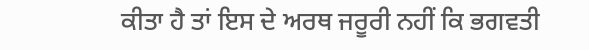ਕੀਤਾ ਹੈ ਤਾਂ ਇਸ ਦੇ ਅਰਥ ਜਰੂਰੀ ਨਹੀਂ ਕਿ ਭਗਵਤੀ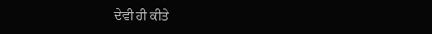ਦੇਵੀ ਹੀ ਕੀਤੇ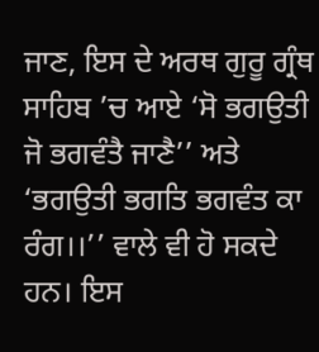ਜਾਣ, ਇਸ ਦੇ ਅਰਥ ਗੁਰੂ ਗ੍ਰੰਥ ਸਾਹਿਬ ’ਚ ਆਏ ‘ਸੋ ਭਗਉਤੀ ਜੋ ਭਗਵੰਤੈ ਜਾਣੈ’’ ਅਤੇ ‘ਭਗਉਤੀ ਭਗਤਿ ਭਗਵੰਤ ਕਾ ਰੰਗ।।’’ ਵਾਲੇ ਵੀ ਹੋ ਸਕਦੇ ਹਨ। ਇਸ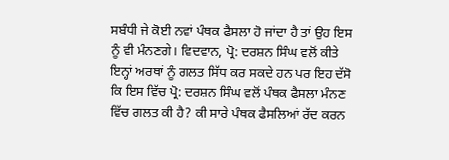ਸਬੰਧੀ ਜੇ ਕੋਈ ਨਵਾਂ ਪੰਥਕ ਫੈਸਲਾ ਹੋ ਜਾਂਦਾ ਹੈ ਤਾਂ ਉਹ ਇਸ ਨੂੰ ਵੀ ਮੰਨਣਗੇ। ਵਿਦਵਾਨ, ਪ੍ਰੋ: ਦਰਸ਼ਨ ਸਿੰਘ ਵਲੋਂ ਕੀਤੇ ਇਨ੍ਹਾਂ ਅਰਥਾਂ ਨੂੰ ਗਲਤ ਸਿੱਧ ਕਰ ਸਕਦੇ ਹਨ ਪਰ ਇਹ ਦੱਸੋ ਕਿ ਇਸ ਵਿੱਚ ਪ੍ਰੋ: ਦਰਸ਼ਨ ਸਿੰਘ ਵਲੋਂ ਪੰਥਕ ਫੈਸਲਾ ਮੰਨਣ ਵਿੱਚ ਗਲਤ ਕੀ ਹੈ? ਕੀ ਸਾਰੇ ਪੰਥਕ ਫੈਸਲਿਆਂ ਰੱਦ ਕਰਨ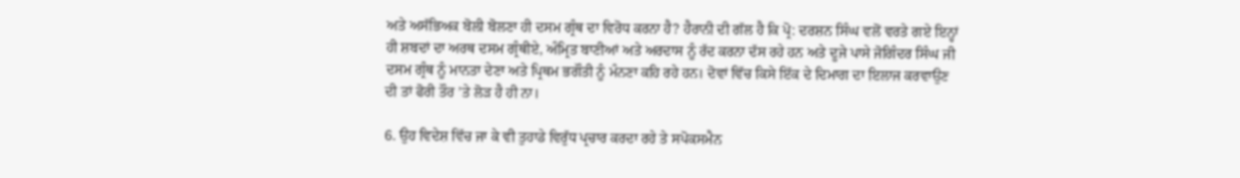ਅਤੇ ਅਸੱਭਿਅਕ ਬੋਲੀ ਬੋਲਣਾ ਹੀ ਦਸਮ ਗ੍ਰੰਥ ਦਾ ਵਿਰੋਧ ਕਰਨਾ ਹੈ? ਹੈਰਾਨੀ ਦੀ ਗੱਲ ਹੈ ਕਿ ਪ੍ਰੋ: ਦਰਸ਼ਨ ਸਿੰਘ ਵਲੋਂ ਵਰਤੇ ਗਏ ਇਨ੍ਹਾਂ ਹੀ ਸ਼ਬਦਾਂ ਦਾ ਅਰਥ ਦਸਮ ਗ੍ਰੰਥੀਏ, ਅੰਮ੍ਰਿਤ ਬਾਣੀਆਂ ਅਤੇ ਅਰਦਾਸ ਨੂੰ ਰੱਦ ਕਰਨਾ ਦੱਸ ਰਹੇ ਹਨ ਅਤੇ ਦੂਜੇ ਪਾਸੇ ਜੋਗਿੰਦਰ ਸਿੰਘ ਜੀ ਦਸਮ ਗ੍ਰੰਥ ਨੂੰ ਮਾਨਤਾ ਦੇਣਾ ਅਤੇ ਪ੍ਰਿਥਮ ਭਗੌਤੀ ਨੂੰ ਮੰਨਣਾ ਕਹਿ ਰਹੇ ਹਨ। ਦੋਵਾਂ ਵਿੱਚ ਕਿਸੇ ਇੱਕ ਦੇ ਦਿਮਾਗ ਦਾ ਇਲਾਜ ਕਰਵਾਉਣ ਦੀ ਤਾਂ ਫੋਰੀ ਤੌਰ ’ਤੇ ਲੋੜ ਹੈ ਹੀ ਨਾ।

6. ਉਹ ਵਿਦੇਸ਼ ਵਿੱਚ ਜਾ ਕੇ ਵੀ ਤੁਹਾਡੇ ਵਿਰੁੱਧ ਪ੍ਰਚਾਰ ਕਰਦਾ ਰਹੇ ਤੇ ਸਪੋਕਸਮੈਨ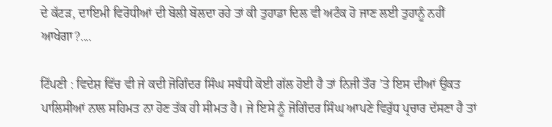ਦੇ ਕੱਟੜ, ਦਾਇਮੀ ਵਿਰੋਧੀਆਂ ਦੀ ਬੋਲੀ ਬੋਲਦਾ ਰਹੇ ਤਾਂ ਕੀ ਤੁਹਾਡਾ ਦਿਲ ਵੀ ਅਟੰਕ ਹੋ ਜਾਣ ਲਈ ਤੁਹਾਨੂੰ ਨਹੀਂ ਆਖੇਗਾ?....

ਟਿੱਪਣੀ : ਵਿਦੇਸ਼ ਵਿੱਚ ਵੀ ਜੇ ਕਦੀ ਜੋਗਿੰਦਰ ਸਿੰਘ ਸਬੰਧੀ ਕੋਈ ਗੱਲ ਹੋਈ ਹੈ ਤਾਂ ਨਿਜੀ ਤੌਰ ’ਤੇ ਇਸ ਦੀਆਂ ਉਕਤ ਪਾਲਿਸੀਆਂ ਨਾਲ ਸਹਿਮਤ ਨਾ ਹੋਣ ਤੱਕ ਹੀ ਸੀਮਤ ਹੈ। ਜੇ ਇਸੇ ਨੂੰ ਜੋਗਿੰਦਰ ਸਿੰਘ ਆਪਣੇ ਵਿਰੁੱਧ ਪ੍ਰਚਾਰ ਦੱਸਣਾ ਹੈ ਤਾਂ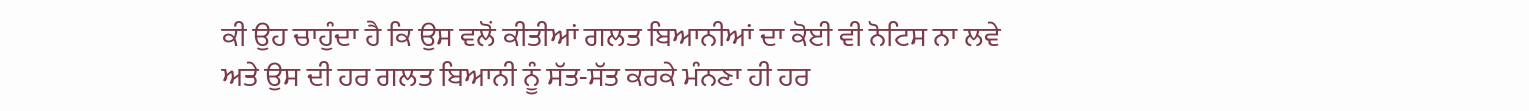ਕੀ ਉਹ ਚਾਹੁੰਦਾ ਹੈ ਕਿ ਉਸ ਵਲੋਂ ਕੀਤੀਆਂ ਗਲਤ ਬਿਆਨੀਆਂ ਦਾ ਕੋਈ ਵੀ ਨੋਟਿਸ ਨਾ ਲਵੇ ਅਤੇ ਉਸ ਦੀ ਹਰ ਗਲਤ ਬਿਆਨੀ ਨੂੰ ਸੱਤ-ਸੱਤ ਕਰਕੇ ਮੰਨਣਾ ਹੀ ਹਰ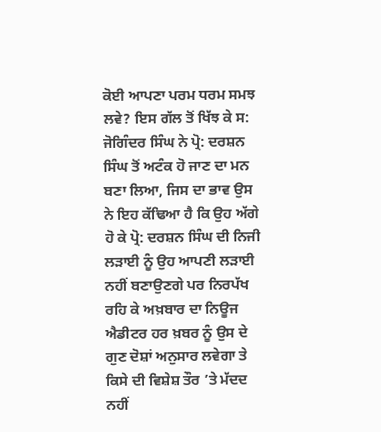ਕੋਈ ਆਪਣਾ ਪਰਮ ਧਰਮ ਸਮਝ ਲਵੇ? ਇਸ ਗੱਲ ਤੋਂ ਖਿੱਝ ਕੇ ਸ: ਜੋਗਿੰਦਰ ਸਿੰਘ ਨੇ ਪ੍ਰੋ: ਦਰਸ਼ਨ ਸਿੰਘ ਤੋਂ ਅਟੰਕ ਹੋ ਜਾਣ ਦਾ ਮਨ ਬਣਾ ਲਿਆ, ਜਿਸ ਦਾ ਭਾਵ ਉਸ ਨੇ ਇਹ ਕੱਢਿਆ ਹੈ ਕਿ ਉਹ ਅੱਗੇ ਹੋ ਕੇ ਪ੍ਰੋ: ਦਰਸ਼ਨ ਸਿੰਘ ਦੀ ਨਿਜੀ ਲੜਾਈ ਨੂੰ ਉਹ ਆਪਣੀ ਲੜਾਈ ਨਹੀਂ ਬਣਾਉਣਗੇ ਪਰ ਨਿਰਪੱਖ ਰਹਿ ਕੇ ਅਖ਼ਬਾਰ ਦਾ ਨਿਊਜ ਐਡੀਟਰ ਹਰ ਖ਼ਬਰ ਨੂੰ ਉਸ ਦੇ ਗੁਣ ਦੋਸ਼ਾਂ ਅਨੁਸਾਰ ਲਵੇਗਾ ਤੇ ਕਿਸੇ ਦੀ ਵਿਸ਼ੇਸ਼ ਤੌਰ ’ਤੇ ਮੱਦਦ ਨਹੀਂ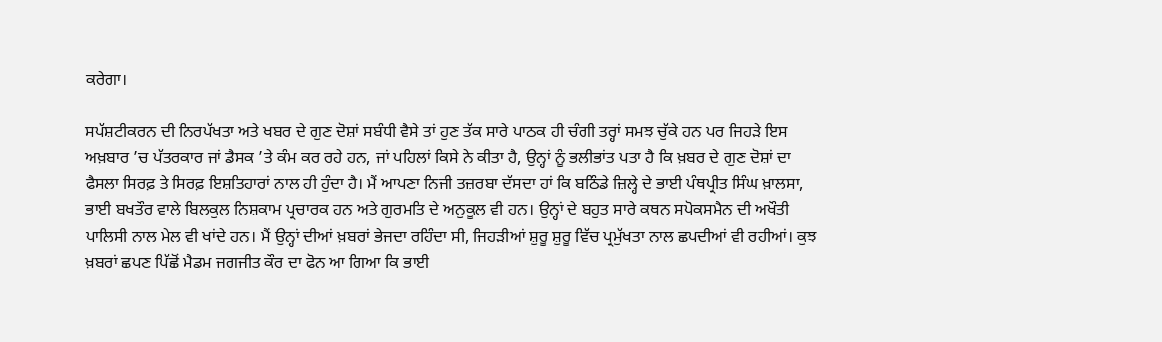ਕਰੇਗਾ।

ਸਪੱਸ਼ਟੀਕਰਨ ਦੀ ਨਿਰਪੱਖਤਾ ਅਤੇ ਖਬਰ ਦੇ ਗੁਣ ਦੋਸ਼ਾਂ ਸਬੰਧੀ ਵੈਸੇ ਤਾਂ ਹੁਣ ਤੱਕ ਸਾਰੇ ਪਾਠਕ ਹੀ ਚੰਗੀ ਤਰ੍ਹਾਂ ਸਮਝ ਚੁੱਕੇ ਹਨ ਪਰ ਜਿਹੜੇ ਇਸ ਅਖ਼ਬਾਰ ’ਚ ਪੱਤਰਕਾਰ ਜਾਂ ਡੈਸਕ ’ਤੇ ਕੰਮ ਕਰ ਰਹੇ ਹਨ, ਜਾਂ ਪਹਿਲਾਂ ਕਿਸੇ ਨੇ ਕੀਤਾ ਹੈ, ਉਨ੍ਹਾਂ ਨੂੰ ਭਲੀਭਾਂਤ ਪਤਾ ਹੈ ਕਿ ਖ਼ਬਰ ਦੇ ਗੁਣ ਦੋਸ਼ਾਂ ਦਾ ਫੈਸਲਾ ਸਿਰਫ਼ ਤੇ ਸਿਰਫ਼ ਇਸ਼ਤਿਹਾਰਾਂ ਨਾਲ ਹੀ ਹੁੰਦਾ ਹੈ। ਮੈਂ ਆਪਣਾ ਨਿਜੀ ਤਜ਼ਰਬਾ ਦੱਸਦਾ ਹਾਂ ਕਿ ਬਠਿੰਡੇ ਜ਼ਿਲ੍ਹੇ ਦੇ ਭਾਈ ਪੰਥਪ੍ਰੀਤ ਸਿੰਘ ਖ਼ਾਲਸਾ, ਭਾਈ ਬਖਤੌਰ ਵਾਲੇ ਬਿਲਕੁਲ ਨਿਸ਼ਕਾਮ ਪ੍ਰਚਾਰਕ ਹਨ ਅਤੇ ਗੁਰਮਤਿ ਦੇ ਅਨੁਕੂਲ ਵੀ ਹਨ। ਉਨ੍ਹਾਂ ਦੇ ਬਹੁਤ ਸਾਰੇ ਕਥਨ ਸਪੋਕਸਮੈਨ ਦੀ ਅਖੌਤੀ ਪਾਲਿਸੀ ਨਾਲ ਮੇਲ ਵੀ ਖਾਂਦੇ ਹਨ। ਮੈਂ ਉਨ੍ਹਾਂ ਦੀਆਂ ਖ਼ਬਰਾਂ ਭੇਜਦਾ ਰਹਿੰਦਾ ਸੀ, ਜਿਹੜੀਆਂ ਸ਼ੁਰੂ ਸ਼ੁਰੂ ਵਿੱਚ ਪ੍ਰਮੁੱਖਤਾ ਨਾਲ ਛਪਦੀਆਂ ਵੀ ਰਹੀਆਂ। ਕੁਝ ਖ਼ਬਰਾਂ ਛਪਣ ਪਿੱਛੋਂ ਮੈਡਮ ਜਗਜੀਤ ਕੌਰ ਦਾ ਫੋਨ ਆ ਗਿਆ ਕਿ ਭਾਈ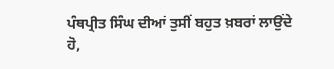ਪੰਥਪ੍ਰੀਤ ਸਿੰਘ ਦੀਆਂ ਤੁਸੀਂ ਬਹੁਤ ਖ਼ਬਰਾਂ ਲਾਉਂਦੇ ਹੋ,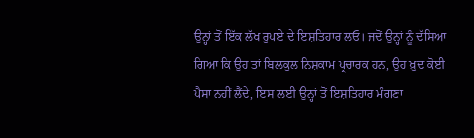ਉਨ੍ਹਾਂ ਤੋਂ ਇੱਕ ਲੱਖ ਰੁਪਏ ਦੇ ਇਸ਼ਤਿਹਾਰ ਲਓ। ਜਦੋਂ ਉਨ੍ਹਾਂ ਨੂੰ ਦੱਸਿਆ ਗਿਆ ਕਿ ਉਹ ਤਾਂ ਬਿਲਕੁਲ ਨਿਸ਼ਕਾਮ ਪ੍ਰਚਾਰਕ ਹਨ, ਉਹ ਖ਼ੁਦ ਕੋਈ ਪੈਸਾ ਨਹੀਂ ਲੈਂਦੇ, ਇਸ ਲਈ ਉਨ੍ਹਾਂ ਤੋਂ ਇਸ਼ਤਿਹਾਰ ਮੰਗਣਾ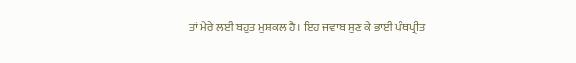ਤਾਂ ਮੇਰੇ ਲਈ ਬਹੁਤ ਮੁਸ਼ਕਲ ਹੈ। ਇਹ ਜਵਾਬ ਸੁਣ ਕੇ ਭਾਈ ਪੰਥਪ੍ਰੀਤ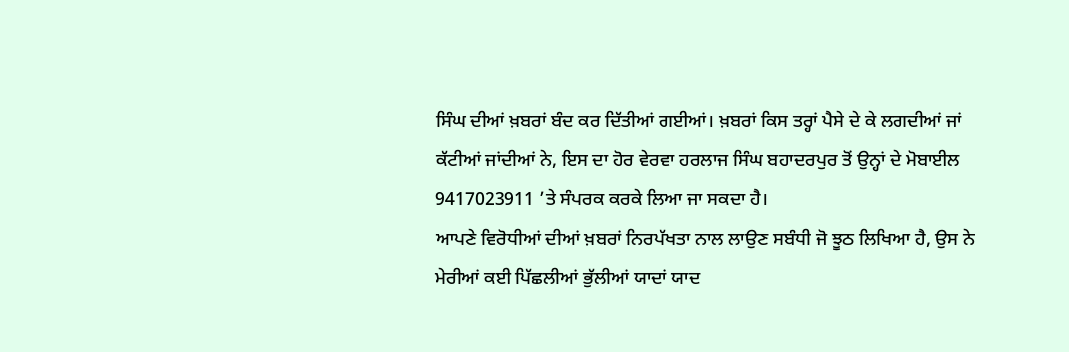ਸਿੰਘ ਦੀਆਂ ਖ਼ਬਰਾਂ ਬੰਦ ਕਰ ਦਿੱਤੀਆਂ ਗਈਆਂ। ਖ਼ਬਰਾਂ ਕਿਸ ਤਰ੍ਹਾਂ ਪੈਸੇ ਦੇ ਕੇ ਲਗਦੀਆਂ ਜਾਂ ਕੱਟੀਆਂ ਜਾਂਦੀਆਂ ਨੇ, ਇਸ ਦਾ ਹੋਰ ਵੇਰਵਾ ਹਰਲਾਜ ਸਿੰਘ ਬਹਾਦਰਪੁਰ ਤੋਂ ਉਨ੍ਹਾਂ ਦੇ ਮੋਬਾਈਲ 9417023911 ’ਤੇ ਸੰਪਰਕ ਕਰਕੇ ਲਿਆ ਜਾ ਸਕਦਾ ਹੈ।
ਆਪਣੇ ਵਿਰੋਧੀਆਂ ਦੀਆਂ ਖ਼ਬਰਾਂ ਨਿਰਪੱਖਤਾ ਨਾਲ ਲਾਉਣ ਸਬੰਧੀ ਜੋ ਝੂਠ ਲਿਖਿਆ ਹੈ, ਉਸ ਨੇ ਮੇਰੀਆਂ ਕਈ ਪਿੱਛਲੀਆਂ ਭੁੱਲੀਆਂ ਯਾਦਾਂ ਯਾਦ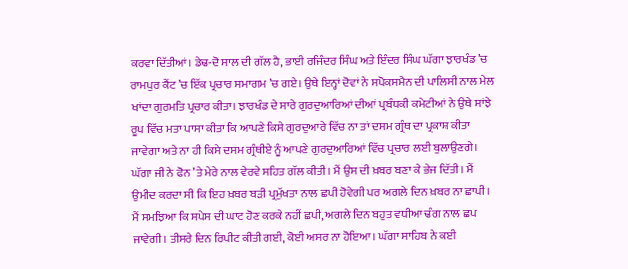ਕਰਵਾ ਦਿੱਤੀਆਂ। ਡੇਢ-ਦੋ ਸਾਲ ਦੀ ਗੱਲ ਹੈ, ਭਾਈ ਰਜਿੰਦਰ ਸਿੰਘ ਅਤੇ ਇੰਦਰ ਸਿੰਘ ਘੱਗਾ ਝਾਰਖੰਡ ’ਚ ਰਾਮਪੁਰ ਕੈਂਟ ’ਚ ਇੱਕ ਪ੍ਰਚਾਰ ਸਮਾਗਮ ’ਚ ਗਏ। ਉਥੇ ਇਨ੍ਹਾਂ ਦੋਵਾਂ ਨੇ ਸਪੋਕਸਮੈਨ ਦੀ ਪਾਲਿਸੀ ਨਾਲ ਮੇਲ ਖਾਂਦਾ ਗੁਰਮਤਿ ਪ੍ਰਚਾਰ ਕੀਤਾ। ਝਾਰਖੰਡ ਦੇ ਸਾਰੇ ਗੁਰਦੁਆਰਿਆਂ ਦੀਆਂ ਪ੍ਰਬੰਧਕੀ ਕਮੇਟੀਆਂ ਨੇ ਉਥੇ ਸਾਂਝੇ ਰੂਪ ਵਿੱਚ ਮਤਾ ਪਾਸਾ ਕੀਤਾ ਕਿ ਆਪਣੇ ਕਿਸੇ ਗੁਰਦੁਆਰੇ ਵਿੱਚ ਨਾ ਤਾਂ ਦਸਮ ਗ੍ਰੰਥ ਦਾ ਪ੍ਰਕਾਸ਼ ਕੀਤਾ ਜਾਵੇਗਾ ਅਤੇ ਨਾ ਹੀ ਕਿਸੇ ਦਸਮ ਗ੍ਰੰਥੀਏ ਨੂੰ ਆਪਣੇ ਗੁਰਦੁਆਰਿਆਂ ਵਿੱਚ ਪ੍ਰਚਾਰ ਲਈ ਬੁਲਾਉਣਗੇ। ਘੱਗਾ ਜੀ ਨੇ ਫੋਨ ’ਤੇ ਮੇਰੇ ਨਾਲ ਵੇਰਵੇ ਸਹਿਤ ਗੱਲ ਕੀਤੀ। ਮੈਂ ਉਸ ਦੀ ਖ਼ਬਰ ਬਣਾ ਕੇ ਭੇਜ ਦਿੱਤੀ। ਮੈਂ ਉਮੀਦ ਕਰਦਾ ਸੀ ਕਿ ਇਹ ਖ਼ਬਰ ਬੜੀ ਪ੍ਰਮੁੱਖਤਾ ਨਾਲ ਛਪੀ ਹੋਵੇਗੀ ਪਰ ਅਗਲੇ ਦਿਨ ਖ਼ਬਰ ਨਾ ਛਾਪੀ। ਮੈਂ ਸਮਝਿਆ ਕਿ ਸਪੇਸ ਦੀ ਘਾਟ ਹੋਣ ਕਰਕੇ ਨਹੀਂ ਛਪੀ, ਅਗਲੇ ਦਿਨ ਬਹੁਤ ਵਧੀਆ ਢੰਗ ਨਾਲ ਛਪ ਜਾਵੇਗੀ। ਤੀਸਰੇ ਦਿਨ ਰਿਪੀਟ ਕੀਤੀ ਗਈ, ਕੋਈ ਅਸਰ ਨਾ ਹੋਇਆ। ਘੱਗਾ ਸਾਹਿਬ ਨੇ ਕਈ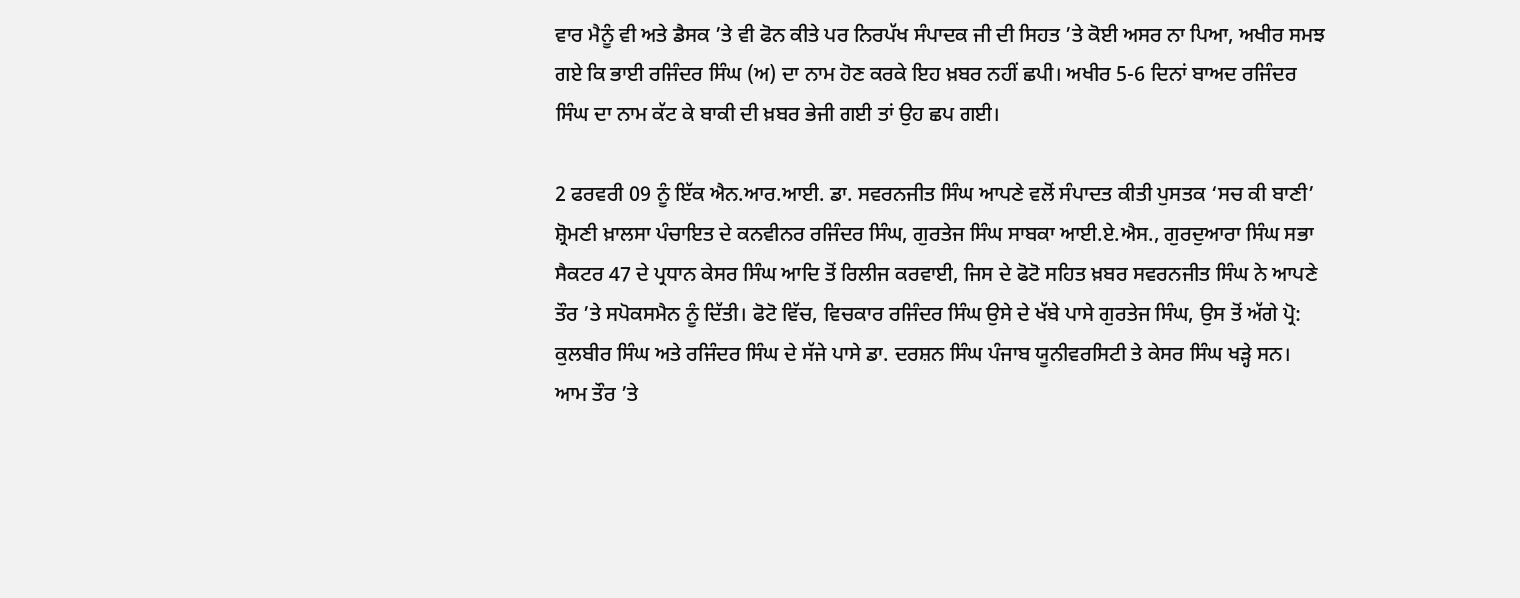ਵਾਰ ਮੈਨੂੰ ਵੀ ਅਤੇ ਡੈਸਕ ’ਤੇ ਵੀ ਫੋਨ ਕੀਤੇ ਪਰ ਨਿਰਪੱਖ ਸੰਪਾਦਕ ਜੀ ਦੀ ਸਿਹਤ ’ਤੇ ਕੋਈ ਅਸਰ ਨਾ ਪਿਆ, ਅਖੀਰ ਸਮਝ ਗਏ ਕਿ ਭਾਈ ਰਜਿੰਦਰ ਸਿੰਘ (ਅ) ਦਾ ਨਾਮ ਹੋਣ ਕਰਕੇ ਇਹ ਖ਼ਬਰ ਨਹੀਂ ਛਪੀ। ਅਖੀਰ 5-6 ਦਿਨਾਂ ਬਾਅਦ ਰਜਿੰਦਰ ਸਿੰਘ ਦਾ ਨਾਮ ਕੱਟ ਕੇ ਬਾਕੀ ਦੀ ਖ਼ਬਰ ਭੇਜੀ ਗਈ ਤਾਂ ਉਹ ਛਪ ਗਈ।

2 ਫਰਵਰੀ 09 ਨੂੰ ਇੱਕ ਐਨ.ਆਰ.ਆਈ. ਡਾ. ਸਵਰਨਜੀਤ ਸਿੰਘ ਆਪਣੇ ਵਲੋਂ ਸੰਪਾਦਤ ਕੀਤੀ ਪੁਸਤਕ ‘ਸਚ ਕੀ ਬਾਣੀ’ ਸ਼੍ਰੋਮਣੀ ਖ਼ਾਲਸਾ ਪੰਚਾਇਤ ਦੇ ਕਨਵੀਨਰ ਰਜਿੰਦਰ ਸਿੰਘ, ਗੁਰਤੇਜ ਸਿੰਘ ਸਾਬਕਾ ਆਈ.ਏ.ਐਸ., ਗੁਰਦੁਆਰਾ ਸਿੰਘ ਸਭਾ ਸੈਕਟਰ 47 ਦੇ ਪ੍ਰਧਾਨ ਕੇਸਰ ਸਿੰਘ ਆਦਿ ਤੋਂ ਰਿਲੀਜ ਕਰਵਾਈ, ਜਿਸ ਦੇ ਫੋਟੋ ਸਹਿਤ ਖ਼ਬਰ ਸਵਰਨਜੀਤ ਸਿੰਘ ਨੇ ਆਪਣੇ ਤੌਰ ’ਤੇ ਸਪੋਕਸਮੈਨ ਨੂੰ ਦਿੱਤੀ। ਫੋਟੋ ਵਿੱਚ, ਵਿਚਕਾਰ ਰਜਿੰਦਰ ਸਿੰਘ ਉਸੇ ਦੇ ਖੱਬੇ ਪਾਸੇ ਗੁਰਤੇਜ ਸਿੰਘ, ਉਸ ਤੋਂ ਅੱਗੇ ਪ੍ਰੋ: ਕੁਲਬੀਰ ਸਿੰਘ ਅਤੇ ਰਜਿੰਦਰ ਸਿੰਘ ਦੇ ਸੱਜੇ ਪਾਸੇ ਡਾ. ਦਰਸ਼ਨ ਸਿੰਘ ਪੰਜਾਬ ਯੂਨੀਵਰਸਿਟੀ ਤੇ ਕੇਸਰ ਸਿੰਘ ਖੜ੍ਹੇ ਸਨ। ਆਮ ਤੌਰ ’ਤੇ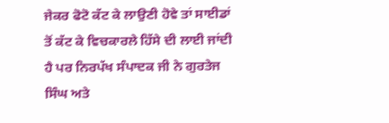ਜੇਕਰ ਫੋਟੋ ਕੱਟ ਕੇ ਲਾਉਣੀ ਹੋਵੇ ਤਾਂ ਸਾਈਡਾਂ ਤੋਂ ਕੱਟ ਕੇ ਵਿਚਕਾਰਲੇ ਹਿੱਸੇ ਦੀ ਲਾਈ ਜਾਂਦੀ ਹੈ ਪਰ ਨਿਰਪੱਖ ਸੰਪਾਦਕ ਜੀ ਨੇ ਗੁਰਤੇਜ ਸਿੰਘ ਅਤੇ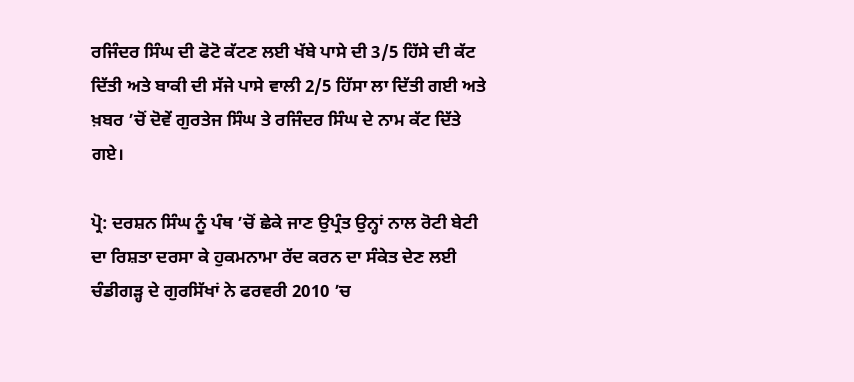ਰਜਿੰਦਰ ਸਿੰਘ ਦੀ ਫੋਟੋ ਕੱਟਣ ਲਈ ਖੱਬੇ ਪਾਸੇ ਦੀ 3/5 ਹਿੱਸੇ ਦੀ ਕੱਟ ਦਿੱਤੀ ਅਤੇ ਬਾਕੀ ਦੀ ਸੱਜੇ ਪਾਸੇ ਵਾਲੀ 2/5 ਹਿੱਸਾ ਲਾ ਦਿੱਤੀ ਗਈ ਅਤੇ ਖ਼ਬਰ ’ਚੋਂ ਦੋਵੇਂ ਗੁਰਤੇਜ ਸਿੰਘ ਤੇ ਰਜਿੰਦਰ ਸਿੰਘ ਦੇ ਨਾਮ ਕੱਟ ਦਿੱਤੇ ਗਏ।

ਪ੍ਰੋ: ਦਰਸ਼ਨ ਸਿੰਘ ਨੂੰ ਪੰਥ ’ਚੋਂ ਛੇਕੇ ਜਾਣ ਉਪ੍ਰੰਤ ਉਨ੍ਹਾਂ ਨਾਲ ਰੋਟੀ ਬੇਟੀ ਦਾ ਰਿਸ਼ਤਾ ਦਰਸਾ ਕੇ ਹੁਕਮਨਾਮਾ ਰੱਦ ਕਰਨ ਦਾ ਸੰਕੇਤ ਦੇਣ ਲਈ ਚੰਡੀਗੜ੍ਹ ਦੇ ਗੁਰਸਿੱਖਾਂ ਨੇ ਫਰਵਰੀ 2010 ’ਚ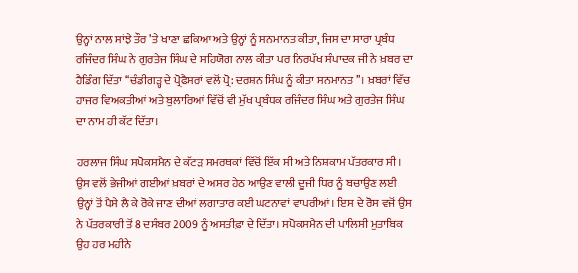ਉਨ੍ਹਾਂ ਨਾਲ ਸਾਂਝੇ ਤੌਰ ’ਤੇ ਖਾਣਾ ਛਕਿਆ ਅਤੇ ਉਨ੍ਹਾਂ ਨੂੰ ਸਨਮਾਨਤ ਕੀਤਾ, ਜਿਸ ਦਾ ਸਾਰਾ ਪ੍ਰਬੰਧ ਰਜਿੰਦਰ ਸਿੰਘ ਨੇ ਗੁਰਤੇਜ ਸਿੰਘ ਦੇ ਸਹਿਯੋਗ ਨਾਲ ਕੀਤਾ ਪਰ ਨਿਰਪੱਖ ਸੰਪਾਦਕ ਜੀ ਨੇ ਖ਼ਬਰ ਦਾ ਹੈਡਿੰਗ ਦਿੱਤਾ ‘‘ਚੰਡੀਗੜ੍ਹ ਦੇ ਪ੍ਰੋਫੈਸਰਾਂ ਵਲੋਂ ਪ੍ਰੋ: ਦਰਸ਼ਨ ਸਿੰਘ ਨੂੰ ਕੀਤਾ ਸਨਮਾਨਤ’’। ਖ਼ਬਰਾਂ ਵਿੱਚ ਹਾਜਰ ਵਿਅਕਤੀਆਂ ਅਤੇ ਬੁਲਾਰਿਆਂ ਵਿੱਚੋਂ ਵੀ ਮੁੱਖ ਪ੍ਰਬੰਧਕ ਰਜਿੰਦਰ ਸਿੰਘ ਅਤੇ ਗੁਰਤੇਜ ਸਿੰਘ ਦਾ ਨਾਮ ਹੀ ਕੱਟ ਦਿੱਤਾ।

ਹਰਲਾਜ ਸਿੰਘ ਸਪੋਕਸਮੈਨ ਦੇ ਕੱਟੜ ਸਮਰਥਕਾਂ ਵਿੱਚੋਂ ਇੱਕ ਸੀ ਅਤੇ ਨਿਸ਼ਕਾਮ ਪੱਤਰਕਾਰ ਸੀ। ਉਸ ਵਲੋਂ ਭੇਜੀਆਂ ਗਈਆਂ ਖ਼ਬਰਾਂ ਦੇ ਅਸਰ ਹੇਠ ਆਉਣ ਵਾਲੀ ਦੂਜੀ ਧਿਰ ਨੂੰ ਬਚਾਉਣ ਲਈ ਉਨ੍ਹਾਂ ਤੋਂ ਪੈਸੇ ਲੈ ਕੇ ਰੋਕੇ ਜਾਣ ਦੀਆਂ ਲਗਾਤਾਰ ਕਈ ਘਟਨਾਵਾਂ ਵਾਪਰੀਆਂ। ਇਸ ਦੇ ਰੋਸ ਵਜੋਂ ਉਸ ਨੇ ਪੱਤਰਕਾਰੀ ਤੋਂ 8 ਦਸੰਬਰ 2009 ਨੂੰ ਅਸਤੀਫ਼ਾ ਦੇ ਦਿੱਤਾ। ਸਪੋਕਸਮੈਨ ਦੀ ਪਾਲਿਸੀ ਮੁਤਾਬਿਕ ਉਹ ਹਰ ਮਹੀਨੇ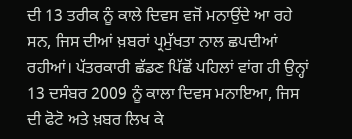ਦੀ 13 ਤਰੀਕ ਨੂੰ ਕਾਲੇ ਦਿਵਸ ਵਜੋਂ ਮਨਾਉਂਦੇ ਆ ਰਹੇ ਸਨ, ਜਿਸ ਦੀਆਂ ਖ਼ਬਰਾਂ ਪ੍ਰਮੁੱਖਤਾ ਨਾਲ ਛਪਦੀਆਂ ਰਹੀਆਂ। ਪੱਤਰਕਾਰੀ ਛੱਡਣ ਪਿੱਛੋਂ ਪਹਿਲਾਂ ਵਾਂਗ ਹੀ ਉਨ੍ਹਾਂ 13 ਦਸੰਬਰ 2009 ਨੂੰ ਕਾਲਾ ਦਿਵਸ ਮਨਾਇਆ, ਜਿਸ ਦੀ ਫੋਟੋ ਅਤੇ ਖ਼ਬਰ ਲਿਖ ਕੇ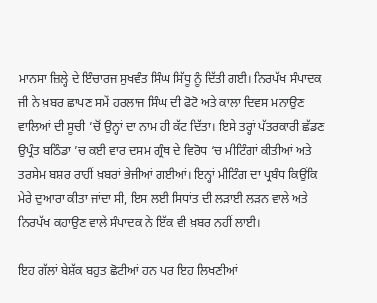ਮਾਨਸਾ ਜ਼ਿਲ੍ਹੇ ਦੇ ਇੰਚਾਰਜ ਸੁਖਵੰਤ ਸਿੰਘ ਸਿੱਧੂ ਨੂੰ ਦਿੱਤੀ ਗਈ। ਨਿਰਪੱਖ ਸੰਪਾਦਕ ਜੀ ਨੇ ਖ਼ਬਰ ਛਾਪਣ ਸਮੇਂ ਹਰਲਾਜ ਸਿੰਘ ਦੀ ਫੋਟੋ ਅਤੇ ਕਾਲਾ ਦਿਵਸ ਮਨਾਉਣ ਵਾਲਿਆਂ ਦੀ ਸੂਚੀ ’ਚੋਂ ਉਨ੍ਹਾਂ ਦਾ ਨਾਮ ਹੀ ਕੱਟ ਦਿੱਤਾ। ਇਸੇ ਤਰ੍ਹਾਂ ਪੱਤਰਕਾਰੀ ਛੱਡਣ ਉਪ੍ਰੰਤ ਬਠਿੰਡਾ ’ਚ ਕਈ ਵਾਰ ਦਸਮ ਗ੍ਰੰਥ ਦੇ ਵਿਰੋਧ ‘ਚ ਮੀਟਿੰਗਾਂ ਕੀਤੀਆਂ ਅਤੇ ਤਰਸੇਮ ਬਸ਼ਰ ਰਾਹੀਂ ਖ਼ਬਰਾਂ ਭੇਜੀਆਂ ਗਈਆਂ। ਇਨ੍ਹਾਂ ਮੀਟਿੰਗ ਦਾ ਪ੍ਰਬੰਧ ਕਿਉਂਕਿ ਮੇਰੇ ਦੁਆਰਾ ਕੀਤਾ ਜਾਂਦਾ ਸੀ, ਇਸ ਲਈ ਸਿਧਾਂਤ ਦੀ ਲੜਾਈ ਲੜਨ ਵਾਲੇ ਅਤੇ ਨਿਰਪੱਖ ਕਹਾਉਣ ਵਾਲੇ ਸੰਪਾਦਕ ਨੇ ਇੱਕ ਵੀ ਖ਼ਬਰ ਨਹੀਂ ਲਾਈ।

ਇਹ ਗੱਲਾਂ ਬੇਸ਼ੱਕ ਬਹੁਤ ਛੋਟੀਆਂ ਹਨ ਪਰ ਇਹ ਲਿਖਣੀਆਂ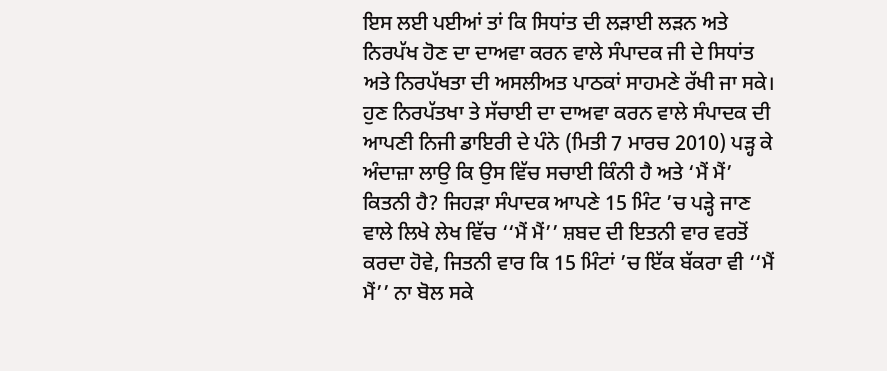ਇਸ ਲਈ ਪਈਆਂ ਤਾਂ ਕਿ ਸਿਧਾਂਤ ਦੀ ਲੜਾਈ ਲੜਨ ਅਤੇ ਨਿਰਪੱਖ ਹੋਣ ਦਾ ਦਾਅਵਾ ਕਰਨ ਵਾਲੇ ਸੰਪਾਦਕ ਜੀ ਦੇ ਸਿਧਾਂਤ ਅਤੇ ਨਿਰਪੱਖਤਾ ਦੀ ਅਸਲੀਅਤ ਪਾਠਕਾਂ ਸਾਹਮਣੇ ਰੱਖੀ ਜਾ ਸਕੇ। ਹੁਣ ਨਿਰਪੱਤਖਾ ਤੇ ਸੱਚਾਈ ਦਾ ਦਾਅਵਾ ਕਰਨ ਵਾਲੇ ਸੰਪਾਦਕ ਦੀ ਆਪਣੀ ਨਿਜੀ ਡਾਇਰੀ ਦੇ ਪੰਨੇ (ਮਿਤੀ 7 ਮਾਰਚ 2010) ਪੜ੍ਹ ਕੇ ਅੰਦਾਜ਼ਾ ਲਾਉ ਕਿ ਉਸ ਵਿੱਚ ਸਚਾਈ ਕਿੰਨੀ ਹੈ ਅਤੇ ‘ਮੈਂ ਮੈਂ’ ਕਿਤਨੀ ਹੈ? ਜਿਹੜਾ ਸੰਪਾਦਕ ਆਪਣੇ 15 ਮਿੰਟ ’ਚ ਪੜ੍ਹੇ ਜਾਣ ਵਾਲੇ ਲਿਖੇ ਲੇਖ ਵਿੱਚ ‘‘ਮੈਂ ਮੈਂ’’ ਸ਼ਬਦ ਦੀ ਇਤਨੀ ਵਾਰ ਵਰਤੋਂ ਕਰਦਾ ਹੋਵੇ, ਜਿਤਨੀ ਵਾਰ ਕਿ 15 ਮਿੰਟਾਂ ’ਚ ਇੱਕ ਬੱਕਰਾ ਵੀ ‘‘ਮੈਂ ਮੈਂ’’ ਨਾ ਬੋਲ ਸਕੇ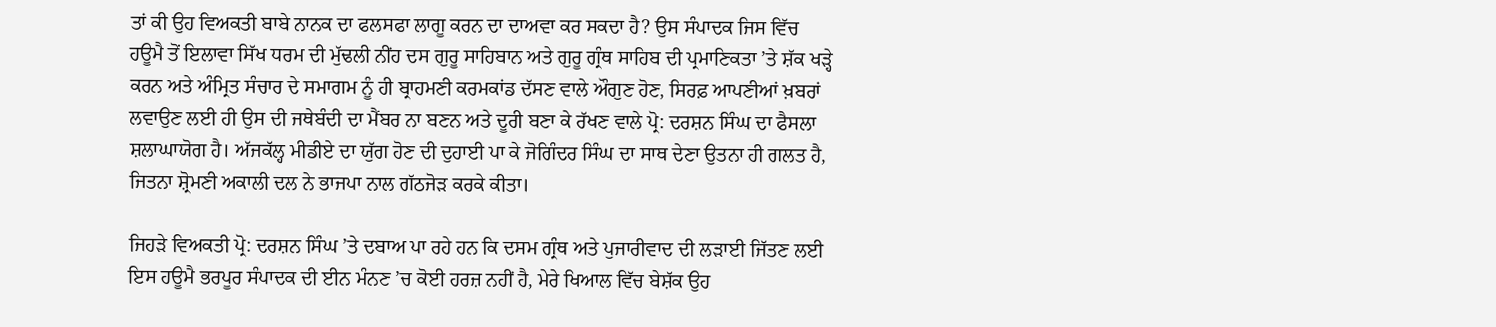ਤਾਂ ਕੀ ਉਹ ਵਿਅਕਤੀ ਬਾਬੇ ਨਾਨਕ ਦਾ ਫਲਸਫਾ ਲਾਗੂ ਕਰਨ ਦਾ ਦਾਅਵਾ ਕਰ ਸਕਦਾ ਹੈ? ਉਸ ਸੰਪਾਦਕ ਜਿਸ ਵਿੱਚ ਹਊਮੈ ਤੋਂ ਇਲਾਵਾ ਸਿੱਖ ਧਰਮ ਦੀ ਮੁੱਢਲੀ ਨੀਂਹ ਦਸ ਗੁਰੂ ਸਾਹਿਬਾਨ ਅਤੇ ਗੁਰੂ ਗ੍ਰੰਥ ਸਾਹਿਬ ਦੀ ਪ੍ਰਮਾਣਿਕਤਾ ’ਤੇ ਸ਼ੱਕ ਖੜ੍ਹੇ ਕਰਨ ਅਤੇ ਅੰਮ੍ਰਿਤ ਸੰਚਾਰ ਦੇ ਸਮਾਗਮ ਨੂੰ ਹੀ ਬ੍ਰਾਹਮਣੀ ਕਰਮਕਾਂਡ ਦੱਸਣ ਵਾਲੇ ਔਗੁਣ ਹੋਣ, ਸਿਰਫ਼ ਆਪਣੀਆਂ ਖ਼ਬਰਾਂ ਲਵਾਉਣ ਲਈ ਹੀ ਉਸ ਦੀ ਜਥੇਬੰਦੀ ਦਾ ਮੈਂਬਰ ਨਾ ਬਣਨ ਅਤੇ ਦੂਰੀ ਬਣਾ ਕੇ ਰੱਖਣ ਵਾਲੇ ਪ੍ਰੋ: ਦਰਸ਼ਨ ਸਿੰਘ ਦਾ ਫੈਸਲਾ ਸ਼ਲਾਘਾਯੋਗ ਹੈ। ਅੱਜਕੱਲ੍ਹ ਮੀਡੀਏ ਦਾ ਯੁੱਗ ਹੋਣ ਦੀ ਦੁਹਾਈ ਪਾ ਕੇ ਜੋਗਿੰਦਰ ਸਿੰਘ ਦਾ ਸਾਥ ਦੇਣਾ ਉਤਨਾ ਹੀ ਗਲਤ ਹੈ, ਜਿਤਨਾ ਸ਼੍ਰੋਮਣੀ ਅਕਾਲੀ ਦਲ ਨੇ ਭਾਜਪਾ ਨਾਲ ਗੱਠਜੋੜ ਕਰਕੇ ਕੀਤਾ।

ਜਿਹੜੇ ਵਿਅਕਤੀ ਪ੍ਰੋ: ਦਰਸ਼ਨ ਸਿੰਘ ’ਤੇ ਦਬਾਅ ਪਾ ਰਹੇ ਹਨ ਕਿ ਦਸਮ ਗ੍ਰੰਥ ਅਤੇ ਪੁਜਾਰੀਵਾਦ ਦੀ ਲੜਾਈ ਜਿੱਤਣ ਲਈ ਇਸ ਹਊਮੈ ਭਰਪੂਰ ਸੰਪਾਦਕ ਦੀ ਈਨ ਮੰਨਣ ’ਚ ਕੋਈ ਹਰਜ਼ ਨਹੀਂ ਹੈ, ਮੇਰੇ ਖਿਆਲ ਵਿੱਚ ਬੇਸ਼ੱਕ ਉਹ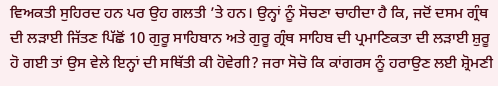ਵਿਅਕਤੀ ਸੁਹਿਰਦ ਹਨ ਪਰ ਉਹ ਗਲਤੀ ’ਤੇ ਹਨ। ਉਨ੍ਹਾਂ ਨੂੰ ਸੋਚਣਾ ਚਾਹੀਦਾ ਹੈ ਕਿ, ਜਦੋਂ ਦਸਮ ਗ੍ਰੰਥ ਦੀ ਲੜਾਈ ਜਿੱਤਣ ਪਿੱਛੋਂ 10 ਗੁਰੂ ਸਾਹਿਬਾਨ ਅਤੇ ਗੁਰੂ ਗ੍ਰੰਥ ਸਾਹਿਬ ਦੀ ਪ੍ਰਮਾਣਿਕਤਾ ਦੀ ਲੜਾਈ ਸ਼ੁਰੂ ਹੋ ਗਈ ਤਾਂ ਉਸ ਵੇਲੇ ਇਨ੍ਹਾਂ ਦੀ ਸਥਿੱਤੀ ਕੀ ਹੋਵੇਗੀ? ਜਰਾ ਸੋਚੋ ਕਿ ਕਾਂਗਰਸ ਨੂੰ ਹਰਾਉਣ ਲਈ ਸ਼੍ਰੋਮਣੀ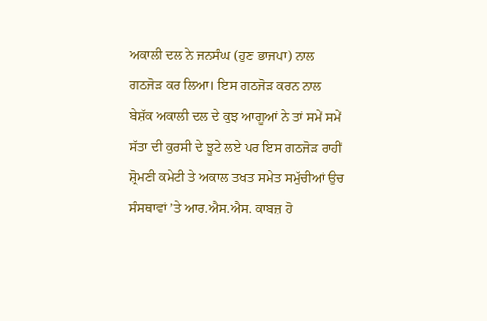ਅਕਾਲੀ ਦਲ ਨੇ ਜਨਸੰਘ (ਹੁਣ ਭਾਜਪਾ) ਨਾਲ ਗਠਜੋੜ ਕਰ ਲਿਆ। ਇਸ ਗਠਜੋੜ ਕਰਨ ਨਾਲ ਬੇਸ਼ੱਕ ਅਕਾਲੀ ਦਲ ਦੇ ਕੁਝ ਆਗੂਆਂ ਨੇ ਤਾਂ ਸਮੇਂ ਸਮੇਂ ਸੱਤਾ ਦੀ ਕੁਰਸੀ ਦੇ ਝੂਟੇ ਲਏ ਪਰ ਇਸ ਗਠਜੋੜ ਰਾਹੀਂ ਸ਼੍ਰੋਮਣੀ ਕਮੇਟੀ ਤੇ ਅਕਾਲ ਤਖਤ ਸਮੇਤ ਸਮੁੱਚੀਆਂ ਉਚ ਸੰਸਥਾਵਾਂ ’ਤੇ ਆਰ.ਐਸ.ਐਸ. ਕਾਬਜ਼ ਹੋ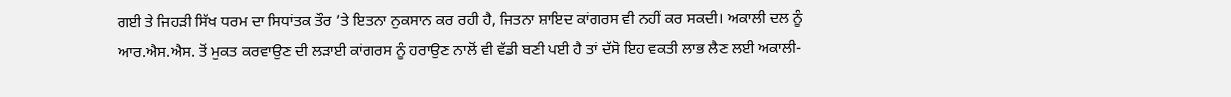ਗਈ ਤੇ ਜਿਹੜੀ ਸਿੱਖ ਧਰਮ ਦਾ ਸਿਧਾਂਤਕ ਤੌਰ ’ਤੇ ਇਤਨਾ ਨੁਕਸਾਨ ਕਰ ਰਹੀ ਹੈ, ਜਿਤਨਾ ਸ਼ਾਇਦ ਕਾਂਗਰਸ ਵੀ ਨਹੀਂ ਕਰ ਸਕਦੀ। ਅਕਾਲੀ ਦਲ ਨੂੰ ਆਰ.ਐਸ.ਐਸ. ਤੋਂ ਮੁਕਤ ਕਰਵਾਉਣ ਦੀ ਲੜਾਈ ਕਾਂਗਰਸ ਨੂੰ ਹਰਾਉਣ ਨਾਲੋਂ ਵੀ ਵੱਡੀ ਬਣੀ ਪਈ ਹੈ ਤਾਂ ਦੱਸੋ ਇਹ ਵਕਤੀ ਲਾਭ ਲੈਣ ਲਈ ਅਕਾਲੀ-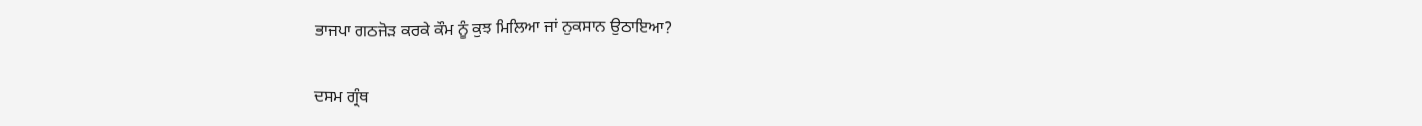ਭਾਜਪਾ ਗਠਜੋੜ ਕਰਕੇ ਕੌਮ ਨੂੰ ਕੁਝ ਮਿਲਿਆ ਜਾਂ ਨੁਕਸਾਨ ਉਠਾਇਆ?

ਦਸਮ ਗ੍ਰੰਥ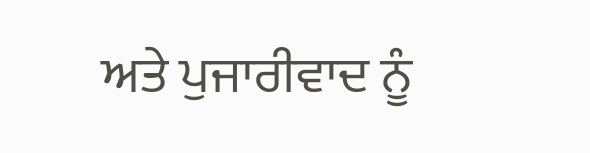ਅਤੇ ਪੁਜਾਰੀਵਾਦ ਨੂੰ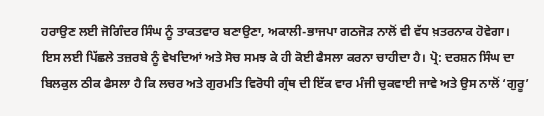ਹਰਾਉਣ ਲਈ ਜੋਗਿੰਦਰ ਸਿੰਘ ਨੂੰ ਤਾਕਤਵਾਰ ਬਣਾਉਣਾ, ਅਕਾਲੀ-ਭਾਜਪਾ ਗਠਜੋੜ ਨਾਲੋਂ ਵੀ ਵੱਧ ਖ਼ਤਰਨਾਕ ਹੋਵੇਗਾ। ਇਸ ਲਈ ਪਿੱਛਲੇ ਤਜ਼ਰਬੇ ਨੂੰ ਵੇਖਦਿਆਂ ਅਤੇ ਸੋਚ ਸਮਝ ਕੇ ਹੀ ਕੋਈ ਫੈਸਲਾ ਕਰਨਾ ਚਾਹੀਦਾ ਹੈ। ਪ੍ਰੋ: ਦਰਸ਼ਨ ਸਿੰਘ ਦਾ ਬਿਲਕੁਲ ਠੀਕ ਫੈਸਲਾ ਹੈ ਕਿ ਲਚਰ ਅਤੇ ਗੁਰਮਤਿ ਵਿਰੋਧੀ ਗ੍ਰੰਥ ਦੀ ਇੱਕ ਵਾਰ ਮੰਜੀ ਚੁਕਵਾਈ ਜਾਵੇ ਅਤੇ ਉਸ ਨਾਲੋਂ ‘ਗੁਰੂ’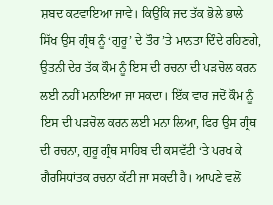ਸ਼ਬਦ ਕਟਵਾਇਆ ਜਾਵੇ। ਕਿਉਂਕਿ ਜਦ ਤੱਕ ਭੋਲੇ ਭਾਲੇ ਸਿੱਖ ਉਸ ਗ੍ਰੰਥ ਨੂੰ ‘ਗੁਰੂ’ ਦੇ ਤੌਰ ’ਤੇ ਮਾਨਤਾ ਦਿੰਦੇ ਰਹਿਣਗੇ, ਉਤਨੀ ਦੇਰ ਤੱਕ ਕੌਮ ਨੂੰ ਇਸ ਦੀ ਰਚਨਾ ਦੀ ਪੜਚੋਲ ਕਰਨ ਲਈ ਨਹੀਂ ਮਨਾਇਆ ਜਾ ਸਕਦਾ। ਇੱਕ ਵਾਰ ਜਦੋਂ ਕੌਮ ਨੂੰ ਇਸ ਦੀ ਪੜਚੋਲ ਕਰਨ ਲਈ ਮਨਾ ਲਿਆ, ਫਿਰ ਉਸ ਗ੍ਰੰਥ ਦੀ ਰਚਨਾ, ਗੁਰੂ ਗ੍ਰੰਥ ਸਾਹਿਬ ਦੀ ਕਸਵੱਟੀ ‘ਤੇ ਪਰਖ ਕੇ ਗੈਰਸਿਧਾਂਤਕ ਰਚਨਾ ਕੱਟੀ ਜਾ ਸਕਦੀ ਹੈ। ਆਪਣੇ ਵਲੋਂ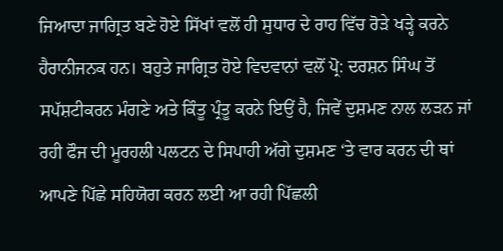ਜਿਆਦਾ ਜਾਗ੍ਰਿਤ ਬਣੇ ਹੋਏ ਸਿੱਖਾਂ ਵਲੋਂ ਹੀ ਸੁਧਾਰ ਦੇ ਰਾਹ ਵਿੱਚ ਰੋੜੇ ਖੜ੍ਹੇ ਕਰਨੇ ਹੈਰਾਨੀਜਨਕ ਹਨ। ਬਹੁਤੇ ਜਾਗ੍ਰਿਤ ਹੋਏ ਵਿਦਵਾਨਾਂ ਵਲੋਂ ਪ੍ਰੋ: ਦਰਸ਼ਨ ਸਿੰਘ ਤੋਂ ਸਪੱਸ਼ਟੀਕਰਨ ਮੰਗਣੇ ਅਤੇ ਕਿੰਤੂ ਪ੍ਰੰਤੂ ਕਰਨੇ ਇਉਂ ਹੈ, ਜਿਵੇਂ ਦੁਸ਼ਮਣ ਨਾਲ ਲੜਨ ਜਾਂ ਰਹੀ ਫੌਜ ਦੀ ਮੂਰਹਲੀ ਪਲਟਨ ਦੇ ਸਿਪਾਹੀ ਅੱਗੇ ਦੁਸ਼ਮਣ ‘ਤੇ ਵਾਰ ਕਰਨ ਦੀ ਥਾਂ ਆਪਣੇ ਪਿੱਛੇ ਸਹਿਯੋਗ ਕਰਨ ਲਈ ਆ ਰਹੀ ਪਿੱਛਲੀ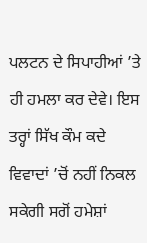ਪਲਟਨ ਦੇ ਸਿਪਾਹੀਆਂ ’ਤੇ ਹੀ ਹਮਲਾ ਕਰ ਦੇਵੇ। ਇਸ ਤਰ੍ਹਾਂ ਸਿੱਖ ਕੌਮ ਕਦੇ ਵਿਵਾਦਾਂ ’ਚੋਂ ਨਹੀਂ ਨਿਕਲ ਸਕੇਗੀ ਸਗੋਂ ਹਮੇਸ਼ਾਂ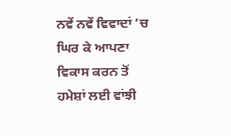ਨਵੇਂ ਨਵੇਂ ਵਿਵਾਦਾਂ ’ਚ ਘਿਰ ਕੇ ਆਪਣਾ ਵਿਕਾਸ ਕਰਨ ਤੋਂ ਹਮੇਸ਼ਾਂ ਲਈ ਵਾਂਝੀ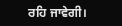ਰਹਿ ਜਾਵੇਗੀ।